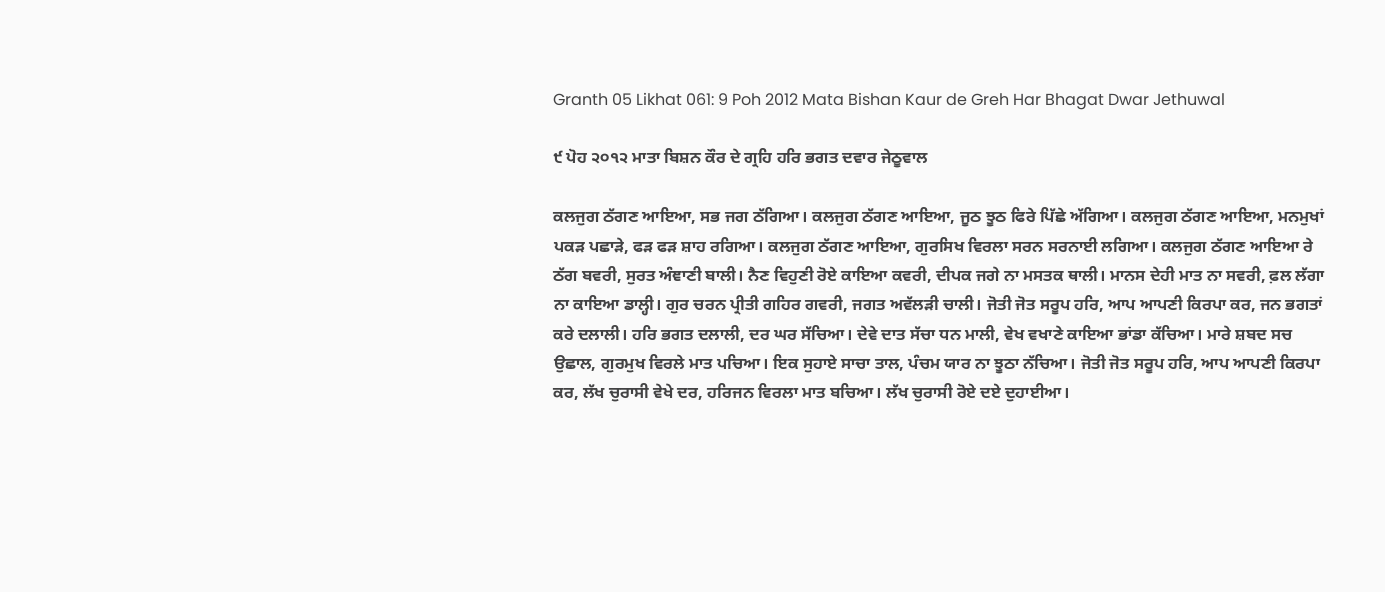Granth 05 Likhat 061: 9 Poh 2012 Mata Bishan Kaur de Greh Har Bhagat Dwar Jethuwal

੯ ਪੋਹ ੨੦੧੨ ਮਾਤਾ ਬਿਸ਼ਨ ਕੌਰ ਦੇ ਗ੍ਰਹਿ ਹਰਿ ਭਗਤ ਦਵਾਰ ਜੇਠੂਵਾਲ

ਕਲਜੁਗ ਠੱਗਣ ਆਇਆ, ਸਭ ਜਗ ਠੱਗਿਆ। ਕਲਜੁਗ ਠੱਗਣ ਆਇਆ, ਜੂਠ ਝੂਠ ਫਿਰੇ ਪਿੱਛੇ ਅੱਗਿਆ। ਕਲਜੁਗ ਠੱਗਣ ਆਇਆ, ਮਨਮੁਖਾਂ ਪਕੜ ਪਛਾੜੇ, ਫੜ ਫੜ ਸ਼ਾਹ ਰਗਿਆ। ਕਲਜੁਗ ਠੱਗਣ ਆਇਆ, ਗੁਰਸਿਖ ਵਿਰਲਾ ਸਰਨ ਸਰਨਾਈ ਲਗਿਆ। ਕਲਜੁਗ ਠੱਗਣ ਆਇਆ ਰੇ ਠੱਗ ਬਵਰੀ, ਸੁਰਤ ਅੰਞਾਣੀ ਬਾਲੀ। ਨੈਣ ਵਿਹੁਣੀ ਰੋਏ ਕਾਇਆ ਕਵਰੀ, ਦੀਪਕ ਜਗੇ ਨਾ ਮਸਤਕ ਥਾਲੀ। ਮਾਨਸ ਦੇਹੀ ਮਾਤ ਨਾ ਸਵਰੀ, ਫ਼ਲ ਲੱਗਾ ਨਾ ਕਾਇਆ ਡਾਲ੍ਹੀ। ਗੁਰ ਚਰਨ ਪ੍ਰੀਤੀ ਗਹਿਰ ਗਵਰੀ, ਜਗਤ ਅਵੱਲੜੀ ਚਾਲੀ। ਜੋਤੀ ਜੋਤ ਸਰੂਪ ਹਰਿ, ਆਪ ਆਪਣੀ ਕਿਰਪਾ ਕਰ, ਜਨ ਭਗਤਾਂ ਕਰੇ ਦਲਾਲੀ। ਹਰਿ ਭਗਤ ਦਲਾਲੀ, ਦਰ ਘਰ ਸੱਚਿਆ। ਦੇਵੇ ਦਾਤ ਸੱਚਾ ਧਨ ਮਾਲੀ, ਵੇਖ ਵਖਾਣੇ ਕਾਇਆ ਭਾਂਡਾ ਕੱਚਿਆ। ਮਾਰੇ ਸ਼ਬਦ ਸਚ ਉਛਾਲ, ਗੁਰਮੁਖ ਵਿਰਲੇ ਮਾਤ ਪਚਿਆ। ਇਕ ਸੁਹਾਏ ਸਾਚਾ ਤਾਲ, ਪੰਚਮ ਯਾਰ ਨਾ ਝੂਠਾ ਨੱਚਿਆ। ਜੋਤੀ ਜੋਤ ਸਰੂਪ ਹਰਿ, ਆਪ ਆਪਣੀ ਕਿਰਪਾ ਕਰ, ਲੱਖ ਚੁਰਾਸੀ ਵੇਖੇ ਦਰ, ਹਰਿਜਨ ਵਿਰਲਾ ਮਾਤ ਬਚਿਆ। ਲੱਖ ਚੁਰਾਸੀ ਰੋਏ ਦਏ ਦੁਹਾਈਆ।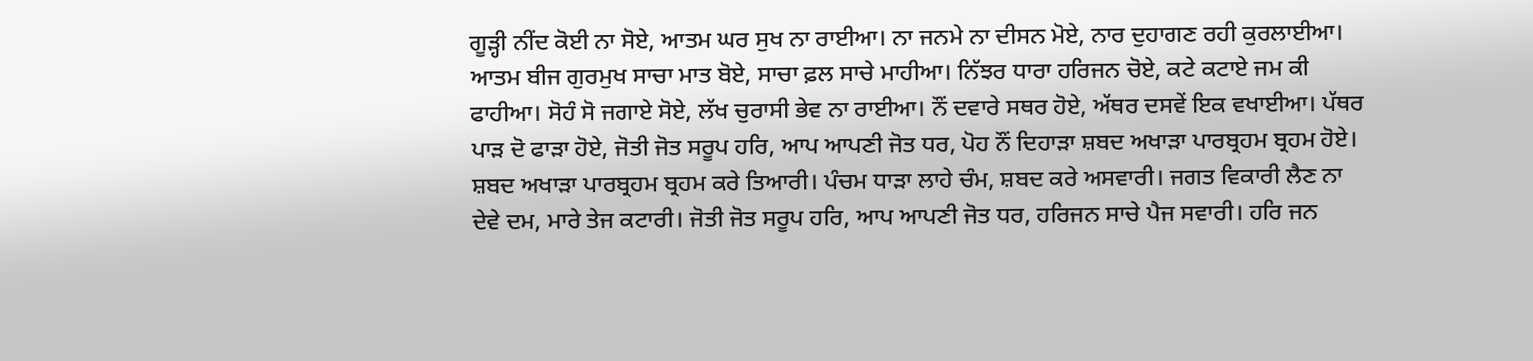ਗੂੜ੍ਹੀ ਨੀਂਦ ਕੋਈ ਨਾ ਸੋਏ, ਆਤਮ ਘਰ ਸੁਖ ਨਾ ਰਾਈਆ। ਨਾ ਜਨਮੇ ਨਾ ਦੀਸਨ ਮੋਏ, ਨਾਰ ਦੁਹਾਗਣ ਰਹੀ ਕੁਰਲਾਈਆ। ਆਤਮ ਬੀਜ ਗੁਰਮੁਖ ਸਾਚਾ ਮਾਤ ਬੋਏ, ਸਾਚਾ ਫ਼ਲ ਸਾਚੇ ਮਾਹੀਆ। ਨਿੱਝਰ ਧਾਰਾ ਹਰਿਜਨ ਚੋਏ, ਕਟੇ ਕਟਾਏ ਜਮ ਕੀ ਫਾਹੀਆ। ਸੋਹੰ ਸੋ ਜਗਾਏ ਸੋਏ, ਲੱਖ ਚੁਰਾਸੀ ਭੇਵ ਨਾ ਰਾਈਆ। ਨੌਂ ਦਵਾਰੇ ਸਥਰ ਹੋਏ, ਅੱਥਰ ਦਸਵੇਂ ਇਕ ਵਖਾਈਆ। ਪੱਥਰ ਪਾੜ ਦੋ ਫਾੜਾ ਹੋਏ, ਜੋਤੀ ਜੋਤ ਸਰੂਪ ਹਰਿ, ਆਪ ਆਪਣੀ ਜੋਤ ਧਰ, ਪੋਹ ਨੌਂ ਦਿਹਾੜਾ ਸ਼ਬਦ ਅਖਾੜਾ ਪਾਰਬ੍ਰਹਮ ਬ੍ਰਹਮ ਹੋਏ। ਸ਼ਬਦ ਅਖਾੜਾ ਪਾਰਬ੍ਰਹਮ ਬ੍ਰਹਮ ਕਰੇ ਤਿਆਰੀ। ਪੰਚਮ ਧਾੜਾ ਲਾਹੇ ਚੰਮ, ਸ਼ਬਦ ਕਰੇ ਅਸਵਾਰੀ। ਜਗਤ ਵਿਕਾਰੀ ਲੈਣ ਨਾ ਦੇਵੇ ਦਮ, ਮਾਰੇ ਤੇਜ ਕਟਾਰੀ। ਜੋਤੀ ਜੋਤ ਸਰੂਪ ਹਰਿ, ਆਪ ਆਪਣੀ ਜੋਤ ਧਰ, ਹਰਿਜਨ ਸਾਚੇ ਪੈਜ ਸਵਾਰੀ। ਹਰਿ ਜਨ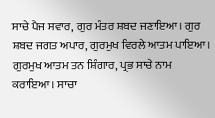ਸਾਚੇ ਪੈਜ ਸਵਾਰ, ਗੁਰ ਮੰਤਰ ਸ਼ਬਦ ਜਣਾਇਆ। ਗੁਰ ਸ਼ਬਦ ਜਗਤ ਅਪਾਰ, ਗੁਰਮੁਖ ਵਿਰਲੇ ਆਤਮ ਪਾਇਆ। ਗੁਰਮੁਖ ਆਤਮ ਤਨ ਸ਼ਿੰਗਾਰ, ਪ੍ਰਭ ਸਾਚੇ ਨਾਮ ਕਰਾਇਆ। ਸਾਚਾ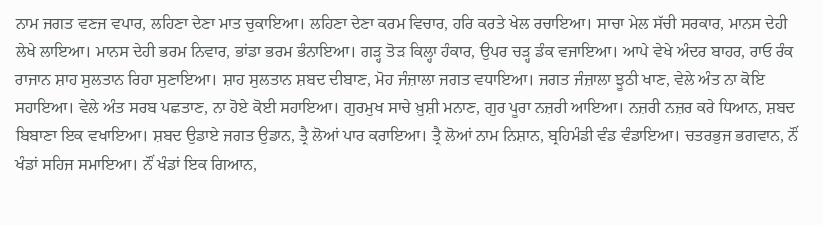ਨਾਮ ਜਗਤ ਵਣਜ ਵਪਾਰ, ਲਹਿਣਾ ਦੇਣਾ ਮਾਤ ਚੁਕਾਇਆ। ਲਹਿਣਾ ਦੇਣਾ ਕਰਮ ਵਿਚਾਰ, ਹਰਿ ਕਰਤੇ ਖੇਲ ਰਚਾਇਆ। ਸਾਚਾ ਮੇਲ ਸੱਚੀ ਸਰਕਾਰ, ਮਾਨਸ ਦੇਹੀ ਲੇਖੇ ਲਾਇਆ। ਮਾਨਸ ਦੇਹੀ ਭਰਮ ਨਿਵਾਰ, ਭਾਂਡਾ ਭਰਮ ਭੰਨਾਇਆ। ਗੜ੍ਹ ਤੋੜ ਕਿਲ੍ਹਾ ਹੰਕਾਰ, ਉਪਰ ਚੜ੍ਹ ਡੰਕ ਵਜਾਇਆ। ਆਪੇ ਵੇਖੇ ਅੰਦਰ ਬਾਹਰ, ਰਾਓ ਰੰਕ ਰਾਜਾਨ ਸ਼ਾਹ ਸੁਲਤਾਨ ਰਿਹਾ ਸੁਣਾਇਆ। ਸ਼ਾਹ ਸੁਲਤਾਨ ਸ਼ਬਦ ਦੀਬਾਣ, ਮੋਹ ਜੰਜ਼ਾਲਾ ਜਗਤ ਵਧਾਇਆ। ਜਗਤ ਜੰਜ਼ਾਲਾ ਝੂਠੀ ਖਾਣ, ਵੇਲੇ ਅੰਤ ਨਾ ਕੋਇ ਸਹਾਇਆ। ਵੇਲੇ ਅੰਤ ਸਰਬ ਪਛਤਾਣ, ਨਾ ਹੋਏ ਕੋਈ ਸਹਾਇਆ। ਗੁਰਮੁਖ ਸਾਚੇ ਖ਼ੁਸ਼ੀ ਮਨਾਣ, ਗੁਰ ਪੂਰਾ ਨਜ਼ਰੀ ਆਇਆ। ਨਜ਼ਰੀ ਨਜ਼ਰ ਕਰੇ ਧਿਆਨ, ਸ਼ਬਦ ਬਿਬਾਣਾ ਇਕ ਵਖਾਇਆ। ਸ਼ਬਦ ਉਡਾਏ ਜਗਤ ਉਡਾਨ, ਤ੍ਰੈ ਲੋਆਂ ਪਾਰ ਕਰਾਇਆ। ਤ੍ਰੈ ਲੋਆਂ ਨਾਮ ਨਿਸ਼ਾਨ, ਬ੍ਰਹਿਮੰਡੀ ਵੰਡ ਵੰਡਾਇਆ। ਚਤਰਭੁਜ ਭਗਵਾਨ, ਨੌਂ ਖੰਡਾਂ ਸਹਿਜ ਸਮਾਇਆ। ਨੌਂ ਖੰਡਾਂ ਇਕ ਗਿਆਨ,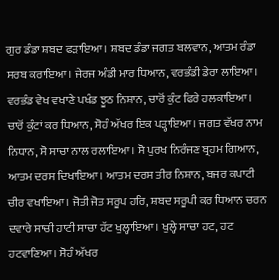ਗੁਰ ਡੰਡਾ ਸ਼ਬਦ ਫੜਾਇਆ। ਸ਼ਬਦ ਡੰਡਾ ਜਗਤ ਬਲਵਾਨ, ਆਤਮ ਰੰਡਾ ਸਰਬ ਕਰਾਇਆ। ਜੇਰਜ ਅੰਡੀ ਮਾਰ ਧਿਆਨ, ਵਰਭੰਡੀ ਡੇਰਾ ਲਾਇਆ। ਵਰਭੰਡ ਵੇਖ ਵਖਾਣੇ ਪਖੰਡ ਝੂਠ ਨਿਸ਼ਾਨ, ਚਾਰੋਂ ਕੁੰਟ ਫਿਰੇ ਹਲਕਾਇਆ। ਚਾਰੋਂ ਕੁੰਟਾਂ ਕਰ ਧਿਆਨ, ਸੋਹੰ ਅੱਖਰ ਇਕ ਪੜ੍ਹਾਇਆ। ਜਗਤ ਵੱਖਰ ਨਾਮ ਨਿਧਾਨ, ਸੋ ਸਾਚਾ ਨਾਲ ਰਲਾਇਆ। ਸੋ ਪੁਰਖ ਨਿਰੰਜਣ ਬ੍ਰਹਮ ਗਿਆਨ, ਆਤਮ ਦਰਸ ਦਿਖਾਇਆ। ਆਤਮ ਦਰਸ ਤੀਰ ਨਿਸ਼ਾਨ, ਬਜਰ ਕਪਾਟੀ ਚੀਰ ਵਖਾਇਆ। ਜੋਤੀ ਜੋਤ ਸਰੂਪ ਹਰਿ, ਸ਼ਬਦ ਸਰੂਪੀ ਕਰ ਧਿਆਨ ਚਰਨ ਦਵਾਰੇ ਸਾਚੀ ਹਾਟੀ ਸਾਚਾ ਹੱਟ ਖੁਲ੍ਹਾਇਆ। ਖੁਲ੍ਹੇ ਸਾਚਾ ਹਟ, ਹਟ ਹਟਵਾਣਿਆ। ਸੋਹੰ ਅੱਖਰ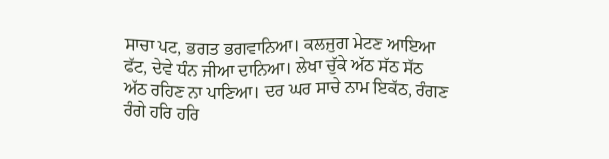ਸਾਚਾ ਪਟ, ਭਗਤ ਭਗਵਾਨਿਆ। ਕਲਜੁਗ ਮੇਟਣ ਆਇਆ ਫੱਟ, ਦੇਵੇ ਧੰਨ ਜੀਆ ਦਾਨਿਆ। ਲੇਖਾ ਚੁੱਕੇ ਅੱਠ ਸੱਠ ਸੱਠ ਅੱਠ ਰਹਿਣ ਨਾ ਪਾਣਿਆ। ਦਰ ਘਰ ਸਾਚੇ ਨਾਮ ਇਕੱਠ, ਰੰਗਣ ਰੰਗੇ ਹਰਿ ਹਰਿ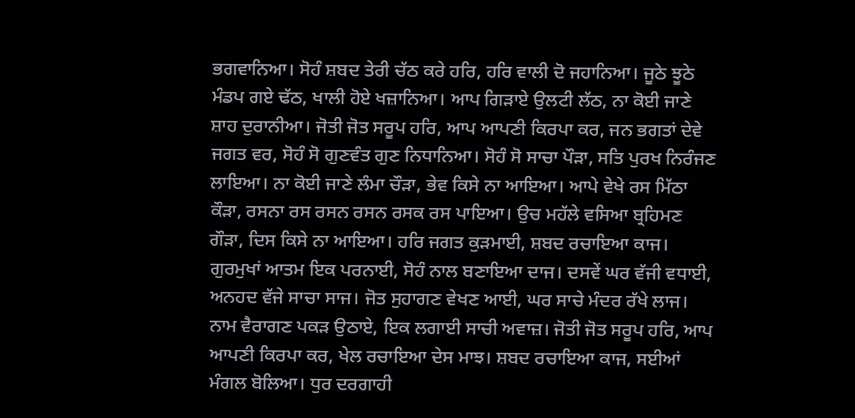ਭਗਵਾਨਿਆ। ਸੋਹੰ ਸ਼ਬਦ ਤੇਰੀ ਚੱਠ ਕਰੇ ਹਰਿ, ਹਰਿ ਵਾਲੀ ਦੋ ਜਹਾਨਿਆ। ਜੂਠੇ ਝੂਠੇ ਮੰਡਪ ਗਏ ਢੱਠ, ਖਾਲੀ ਹੋਏ ਖਜ਼ਾਨਿਆ। ਆਪ ਗਿੜਾਏ ਉਲਟੀ ਲੱਠ, ਨਾ ਕੋਈ ਜਾਣੇ ਸ਼ਾਹ ਦੁਰਾਨੀਆ। ਜੋਤੀ ਜੋਤ ਸਰੂਪ ਹਰਿ, ਆਪ ਆਪਣੀ ਕਿਰਪਾ ਕਰ, ਜਨ ਭਗਤਾਂ ਦੇਵੇ ਜਗਤ ਵਰ, ਸੋਹੰ ਸੋ ਗੁਣਵੰਤ ਗੁਣ ਨਿਧਾਨਿਆ। ਸੋਹੰ ਸੋ ਸਾਚਾ ਪੌੜਾ, ਸਤਿ ਪੁਰਖ ਨਿਰੰਜਣ ਲਾਇਆ। ਨਾ ਕੋਈ ਜਾਣੇ ਲੰਮਾ ਚੌੜਾ, ਭੇਵ ਕਿਸੇ ਨਾ ਆਇਆ। ਆਪੇ ਵੇਖੇ ਰਸ ਮਿੱਠਾ ਕੌੜਾ, ਰਸਨਾ ਰਸ ਰਸਨ ਰਸਨ ਰਸਕ ਰਸ ਪਾਇਆ। ਉਚ ਮਹੱਲੇ ਵਸਿਆ ਬ੍ਰਹਿਮਣ ਗੌੜਾ, ਦਿਸ ਕਿਸੇ ਨਾ ਆਇਆ। ਹਰਿ ਜਗਤ ਕੁੜਮਾਈ, ਸ਼ਬਦ ਰਚਾਇਆ ਕਾਜ। ਗੁਰਮੁਖਾਂ ਆਤਮ ਇਕ ਪਰਨਾਈ, ਸੋਹੰ ਨਾਲ ਬਣਾਇਆ ਦਾਜ। ਦਸਵੇਂ ਘਰ ਵੱਜੀ ਵਧਾਈ, ਅਨਹਦ ਵੱਜੇ ਸਾਚਾ ਸਾਜ। ਜੋਤ ਸੁਹਾਗਣ ਵੇਖਣ ਆਈ, ਘਰ ਸਾਚੇ ਮੰਦਰ ਰੱਖੇ ਲਾਜ। ਨਾਮ ਵੈਰਾਗਣ ਪਕੜ ਉਠਾਏ, ਇਕ ਲਗਾਈ ਸਾਚੀ ਅਵਾਜ਼। ਜੋਤੀ ਜੋਤ ਸਰੂਪ ਹਰਿ, ਆਪ ਆਪਣੀ ਕਿਰਪਾ ਕਰ, ਖੇਲ ਰਚਾਇਆ ਦੇਸ ਮਾਝ। ਸ਼ਬਦ ਰਚਾਇਆ ਕਾਜ, ਸਈਆਂ ਮੰਗਲ ਬੋਲਿਆ। ਧੁਰ ਦਰਗਾਹੀ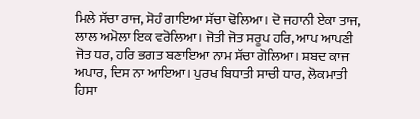ਮਿਲੇ ਸੱਚਾ ਰਾਜ, ਸੋਹੰ ਗਾਇਆ ਸੱਚਾ ਢੋਲਿਆ। ਦੋ ਜਹਾਨੀ ਏਕਾ ਤਾਜ, ਲਾਲ ਅਮੋਲਾ ਇਕ ਵਰੋਲਿਆ। ਜੋਤੀ ਜੋਤ ਸਰੂਪ ਹਰਿ, ਆਪ ਆਪਣੀ ਜੋਤ ਧਰ, ਹਰਿ ਭਗਤ ਬਣਾਇਆ ਨਾਮ ਸੱਚਾ ਗੋਲਿਆ। ਸ਼ਬਦ ਕਾਜ ਅਪਾਰ, ਦਿਸ ਨਾ ਆਇਆ। ਪੁਰਖ ਬਿਧਾਤੀ ਸਾਚੀ ਧਾਰ, ਲੋਕਮਾਤੀ ਹਿਸਾ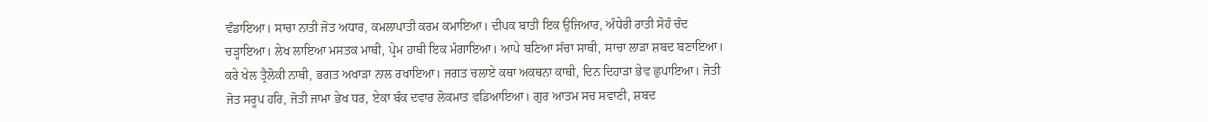ਵੰਡਾਇਆ। ਸਾਚਾ ਨਾਤੀ ਜੋਤ ਅਧਾਰ, ਕਮਲਾਪਾਤੀ ਕਰਮ ਕਮਾਇਆ। ਦੀਪਕ ਬਾਤੀ ਇਕ ਉਜਿਆਰ, ਅੰਧੇਰੀ ਰਾਤੀ ਸੋਹੰ ਚੰਦ ਚੜ੍ਹਾਇਆ। ਲੇਖ ਲਾਇਆ ਮਸਤਕ ਮਾਥੀ, ਪ੍ਰੇਮ ਹਾਥੀ ਇਕ ਮੰਗਾਇਆ। ਆਪੇ ਬਣਿਆ ਸੱਚਾ ਸਾਥੀ, ਸਾਚਾ ਲਾੜਾ ਸ਼ਬਦ ਬਣਾਇਆ। ਕਰੇ ਖੇਲ ਤ੍ਰੈਲੋਕੀ ਨਾਥੀ, ਭਗਤ ਅਖਾੜਾ ਨਾਲ ਰਖਾਇਆ। ਜਗਤ ਚਲਾਏ ਕਥਾ ਅਕਥਨਾ ਕਾਥੀ, ਦਿਨ ਦਿਹਾੜਾ ਭੇਵ ਛੁਪਾਇਆ। ਜੋਤੀ ਜੋਤ ਸਰੂਪ ਹਰਿ, ਜੋਤੀ ਜਾਮਾ ਭੇਖ ਧਰ, ਏਕਾ ਬੰਕ ਦਵਾਰ ਲੋਕਮਾਤ ਵਡਿਆਇਆ। ਗੁਰ ਆਤਮ ਸਚ ਸਵਾਣੀ, ਸ਼ਬਦ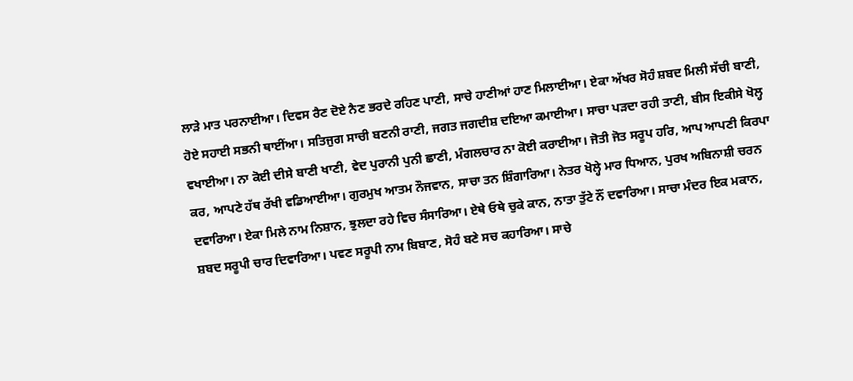ਲਾੜੇ ਮਾਤ ਪਰਨਾਈਆ। ਦਿਵਸ ਰੈਣ ਦੋਏ ਨੈਣ ਭਰਦੇ ਰਹਿਣ ਪਾਣੀ, ਸਾਚੇ ਹਾਣੀਆਂ ਹਾਣ ਮਿਲਾਈਆ। ਏਕਾ ਅੱਖਰ ਸੋਹੰ ਸ਼ਬਦ ਮਿਲੀ ਸੱਚੀ ਬਾਣੀ, ਹੋਏ ਸਹਾਈ ਸਭਨੀ ਥਾਈਂਆ। ਸਤਿਜੁਗ ਸਾਚੀ ਬਣਨੀ ਰਾਣੀ, ਜਗਤ ਜਗਦੀਸ਼ ਦਇਆ ਕਮਾਈਆ। ਸਾਚਾ ਪੜਦਾ ਰਹੀ ਤਾਣੀ, ਬੀਸ ਇਕੀਸੇ ਖੋਲ੍ਹ ਵਖਾਈਆ। ਨਾ ਕੋਈ ਦੀਸੇ ਬਾਣੀ ਖਾਣੀ, ਵੇਦ ਪੁਰਾਨੀ ਪੁਨੀ ਛਾਣੀ, ਮੰਗਲਚਾਰ ਨਾ ਕੋਈ ਕਰਾਈਆ। ਜੋਤੀ ਜੋਤ ਸਰੂਪ ਹਰਿ, ਆਪ ਆਪਣੀ ਕਿਰਪਾ ਕਰ, ਆਪਣੇ ਹੱਥ ਰੱਖੀ ਵਡਿਆਈਆ। ਗੁਰਮੁਖ ਆਤਮ ਨੌਜਵਾਨ, ਸਾਚਾ ਤਨ ਸ਼ਿੰਗਾਰਿਆ। ਨੇਤਰ ਖੋਲ੍ਹੇ ਮਾਰ ਧਿਆਨ, ਪੁਰਖ ਅਬਿਨਾਸ਼ੀ ਚਰਨ ਦਵਾਰਿਆ। ਏਕਾ ਮਿਲੇ ਨਾਮ ਨਿਸ਼ਾਨ, ਝੁਲਦਾ ਰਹੇ ਵਿਚ ਸੰਸਾਰਿਆ। ਏਥੇ ਓਥੇ ਚੁਕੇ ਕਾਨ, ਨਾਤਾ ਤੁੱਟੇ ਨੌਂ ਦਵਾਰਿਆ। ਸਾਚਾ ਮੰਦਰ ਇਕ ਮਕਾਨ, ਸ਼ਬਦ ਸਰੂਪੀ ਚਾਰ ਦਿਵਾਰਿਆ। ਪਵਣ ਸਰੂਪੀ ਨਾਮ ਬਿਬਾਣ, ਸੋਹੰ ਬਣੇ ਸਚ ਕਹਾਰਿਆ। ਸਾਚੇ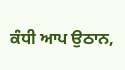ਕੰਧੀ ਆਪ ਉਠਾਨ,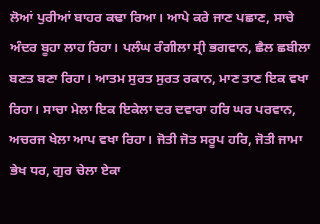ਲੋਆਂ ਪੁਰੀਆਂ ਬਾਹਰ ਕਢਾ ਰਿਆ। ਆਪੇ ਕਰੇ ਜਾਣ ਪਛਾਣ, ਸਾਚੇ ਅੰਦਰ ਬੂਹਾ ਲਾਹ ਰਿਹਾ। ਪਲੰਘ ਰੰਗੀਲਾ ਸ੍ਰੀ ਭਗਵਾਨ, ਛੈਲ ਛਬੀਲਾ ਬਣਤ ਬਣਾ ਰਿਹਾ। ਆਤਮ ਸੁਰਤ ਸੁਰਤ ਰਕਾਨ, ਮਾਣ ਤਾਣ ਇਕ ਵਖਾ ਰਿਹਾ। ਸਾਚਾ ਮੇਲਾ ਇਕ ਇਕੇਲਾ ਦਰ ਦਵਾਰਾ ਹਰਿ ਘਰ ਪਰਵਾਨ, ਅਚਰਜ ਖੇਲਾ ਆਪ ਵਖਾ ਰਿਹਾ। ਜੋਤੀ ਜੋਤ ਸਰੂਪ ਹਰਿ, ਜੋਤੀ ਜਾਮਾ ਭੇਖ ਧਰ, ਗੁਰ ਚੇਲਾ ਏਕਾ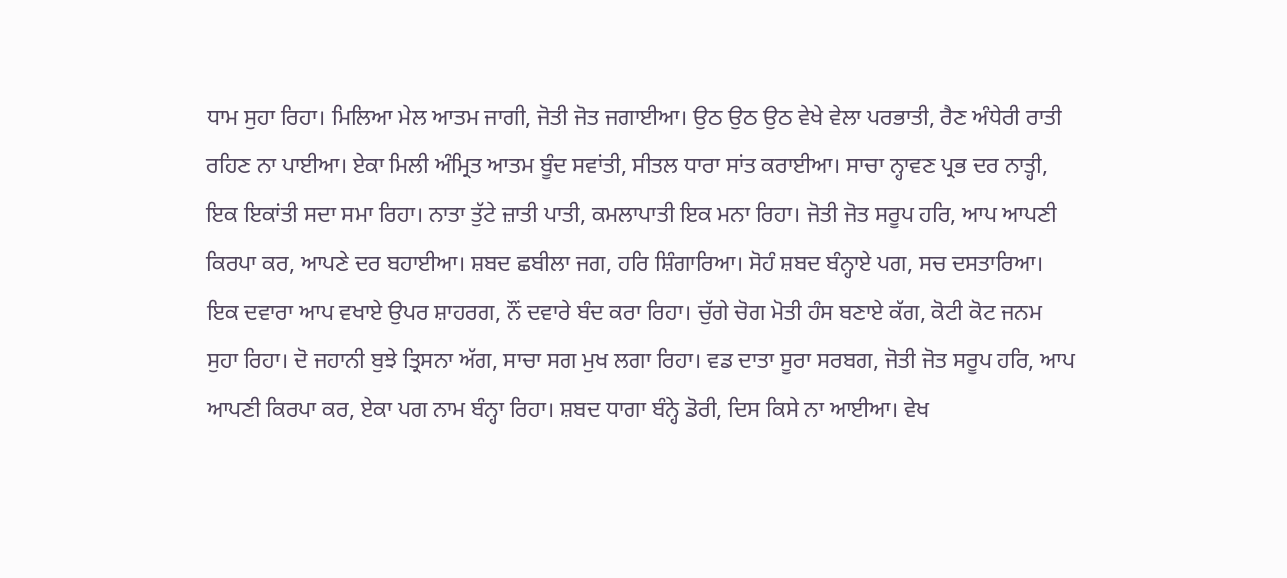ਧਾਮ ਸੁਹਾ ਰਿਹਾ। ਮਿਲਿਆ ਮੇਲ ਆਤਮ ਜਾਗੀ, ਜੋਤੀ ਜੋਤ ਜਗਾਈਆ। ਉਠ ਉਠ ਉਠ ਵੇਖੇ ਵੇਲਾ ਪਰਭਾਤੀ, ਰੈਣ ਅੰਧੇਰੀ ਰਾਤੀ ਰਹਿਣ ਨਾ ਪਾਈਆ। ਏਕਾ ਮਿਲੀ ਅੰਮ੍ਰਿਤ ਆਤਮ ਬੂੰਦ ਸਵਾਂਤੀ, ਸੀਤਲ ਧਾਰਾ ਸਾਂਤ ਕਰਾਈਆ। ਸਾਚਾ ਨ੍ਹਾਵਣ ਪ੍ਰਭ ਦਰ ਨਾਤ੍ਹੀ, ਇਕ ਇਕਾਂਤੀ ਸਦਾ ਸਮਾ ਰਿਹਾ। ਨਾਤਾ ਤੁੱਟੇ ਜ਼ਾਤੀ ਪਾਤੀ, ਕਮਲਾਪਾਤੀ ਇਕ ਮਨਾ ਰਿਹਾ। ਜੋਤੀ ਜੋਤ ਸਰੂਪ ਹਰਿ, ਆਪ ਆਪਣੀ ਕਿਰਪਾ ਕਰ, ਆਪਣੇ ਦਰ ਬਹਾਈਆ। ਸ਼ਬਦ ਛਬੀਲਾ ਜਗ, ਹਰਿ ਸ਼ਿੰਗਾਰਿਆ। ਸੋਹੰ ਸ਼ਬਦ ਬੰਨ੍ਹਾਏ ਪਗ, ਸਚ ਦਸਤਾਰਿਆ। ਇਕ ਦਵਾਰਾ ਆਪ ਵਖਾਏ ਉਪਰ ਸ਼ਾਹਰਗ, ਨੌਂ ਦਵਾਰੇ ਬੰਦ ਕਰਾ ਰਿਹਾ। ਚੁੱਗੇ ਚੋਗ ਮੋਤੀ ਹੰਸ ਬਣਾਏ ਕੱਗ, ਕੋਟੀ ਕੋਟ ਜਨਮ ਸੁਹਾ ਰਿਹਾ। ਦੋ ਜਹਾਨੀ ਬੁਝੇ ਤ੍ਰਿਸਨਾ ਅੱਗ, ਸਾਚਾ ਸਗ ਮੁਖ ਲਗਾ ਰਿਹਾ। ਵਡ ਦਾਤਾ ਸੂਰਾ ਸਰਬਗ, ਜੋਤੀ ਜੋਤ ਸਰੂਪ ਹਰਿ, ਆਪ ਆਪਣੀ ਕਿਰਪਾ ਕਰ, ਏਕਾ ਪਗ ਨਾਮ ਬੰਨ੍ਹਾ ਰਿਹਾ। ਸ਼ਬਦ ਧਾਗਾ ਬੰਨ੍ਹੇ ਡੋਰੀ, ਦਿਸ ਕਿਸੇ ਨਾ ਆਈਆ। ਵੇਖ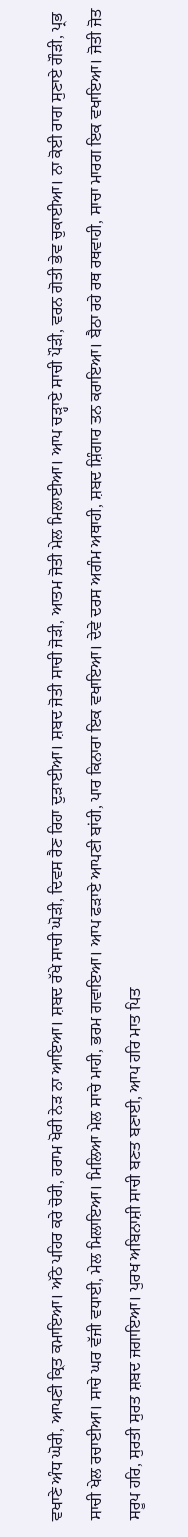ਵਖਾਣੇ ਅੰਧ ਘੋਰੀ, ਆਪਣੀ ਕ੍ਰਿਤ ਕਮਾਇਆ। ਅੱਠੇ ਪਹਿਰ ਕਰੇ ਚੋਰੀ, ਹਰਾਮ ਖੋਰੀ ਨੇੜ ਨਾ ਆਇਆ। ਸ਼ਬਦ ਰੱਖੇ ਸਾਚੀ ਘੋੜੀ, ਦਿਵਸ ਰੈਣ ਰਿਹਾ ਦੁੜਾਈਆ। ਸ਼ਬਦ ਜੋਤੀ ਸਾਚੀ ਜੋੜੀ, ਆਤਮ ਜੋਤੀ ਮੇਲ ਮਿਲਾਈਆ। ਆਪ ਚੜ੍ਹਾਏ ਸਾਚੀ ਪੌੜੀ, ਵਰਨ ਗੋਤੀ ਭੇਵ ਚੁਕਾਈਆ। ਨਾ ਕੋਈ ਰਾਗ ਸੁਣਾਏ ਗੌੜੀ, ਪ੍ਰਭ ਸਾਚੀ ਖੇਲ ਰਚਾਈਆ। ਸਾਚੇ ਘਰ ਵੱਜੀ ਵਧਾਈ, ਮੇਲ ਮਿਲਾਇਆ। ਮਿਲਿਆ ਮੇਲ ਸਾਚੇ ਮਾਹੀ, ਭਰਮ ਗਵਾਇਆ। ਆਪ ਫੜਾਏ ਆਪਣੀ ਬਾਂਹੀ, ਪਾਰ ਕਿਨਾਰਾ ਇਕ ਵਖਾਇਆ। ਦੇਵੇ ਦਰਸ ਅਗੰਮ ਅਥਾਹੀ, ਸ਼ਬਦ ਸ਼ਿੰਗਾਰ ਤਨ ਕਰਾਇਆ। ਬੈਠਾ ਰਹੇ ਰਥ ਰਥਵਾਹੀ, ਸਾਚਾ ਮਾਰਗ ਇਕ ਵਖਾਇਆ। ਜੋਤੀ ਜੋਤ ਸਰੂਪ ਹਰਿ, ਸੁਰਤੀ ਸੁਰਤ ਸ਼ਬਦ ਜਗਾਇਆ। ਪੁਰਖ ਅਬਿਨਾਸ਼ੀ ਸਾਚੀ ਬਣਤ ਬਣਾਈ, ਆਪ ਹਰਿ ਮਾਤ ਪਿਤ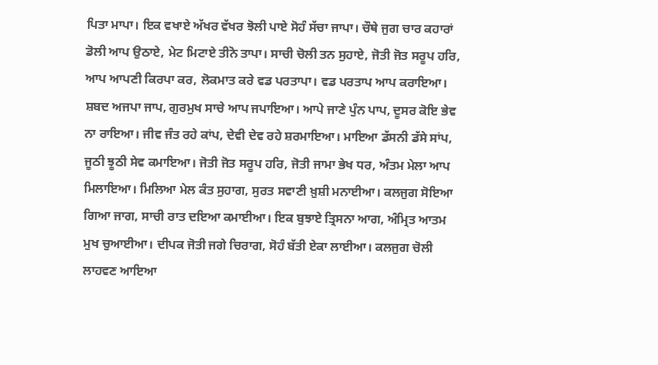ਪਿਤਾ ਮਾਪਾ। ਇਕ ਵਖਾਏ ਅੱਖਰ ਵੱਖਰ ਝੋਲੀ ਪਾਏ ਸੋਹੰ ਸੱਚਾ ਜਾਪਾ। ਚੌਥੇ ਜੁਗ ਚਾਰ ਕਹਾਰਾਂ ਡੋਲੀ ਆਪ ਉਠਾਏ, ਮੇਟ ਮਿਟਾਏ ਤੀਨੋ ਤਾਪਾ। ਸਾਚੀ ਚੋਲੀ ਤਨ ਸੁਹਾਏ, ਜੋਤੀ ਜੋਤ ਸਰੂਪ ਹਰਿ, ਆਪ ਆਪਣੀ ਕਿਰਪਾ ਕਰ, ਲੋਕਮਾਤ ਕਰੇ ਵਡ ਪਰਤਾਪਾ। ਵਡ ਪਰਤਾਪ ਆਪ ਕਰਾਇਆ। ਸ਼ਬਦ ਅਜਪਾ ਜਾਪ, ਗੁਰਮੁਖ ਸਾਚੇ ਆਪ ਜਪਾਇਆ। ਆਪੇ ਜਾਣੇ ਪੁੰਨ ਪਾਪ, ਦੂਸਰ ਕੋਇ ਭੇਵ ਨਾ ਰਾਇਆ। ਜੀਵ ਜੰਤ ਰਹੇ ਕਾਂਪ, ਦੇਵੀ ਦੇਵ ਰਹੇ ਸ਼ਰਮਾਇਆ। ਮਾਇਆ ਡੱਸਨੀ ਡੱਸੇ ਸਾਂਪ, ਜੂਠੀ ਝੂਠੀ ਸੇਵ ਕਮਾਇਆ। ਜੋਤੀ ਜੋਤ ਸਰੂਪ ਹਰਿ, ਜੋਤੀ ਜਾਮਾ ਭੇਖ ਧਰ, ਅੰਤਮ ਮੇਲਾ ਆਪ ਮਿਲਾਇਆ। ਮਿਲਿਆ ਮੇਲ ਕੰਤ ਸੁਹਾਗ, ਸੁਰਤ ਸਵਾਣੀ ਖ਼ੁਸ਼ੀ ਮਨਾਈਆ। ਕਲਜੁਗ ਸੋਇਆ ਗਿਆ ਜਾਗ, ਸਾਚੀ ਰਾਤ ਦਇਆ ਕਮਾਈਆ। ਇਕ ਬੁਝਾਏ ਤ੍ਰਿਸਨਾ ਆਗ, ਅੰਮ੍ਰਿਤ ਆਤਮ ਮੁਖ ਚੁਆਈਆ। ਦੀਪਕ ਜੋਤੀ ਜਗੇ ਚਿਰਾਗ, ਸੋਹੰ ਬੱਤੀ ਏਕਾ ਲਾਈਆ। ਕਲਜੁਗ ਚੋਲੀ ਲਾਹਵਣ ਆਇਆ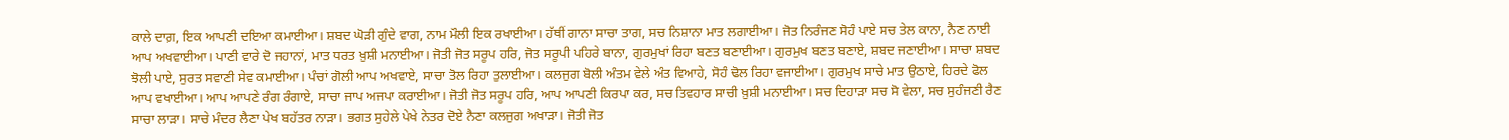ਕਾਲੇ ਦਾਗ਼, ਇਕ ਆਪਣੀ ਦਇਆ ਕਮਾਈਆ। ਸ਼ਬਦ ਘੋੜੀ ਗੁੰਦੇ ਵਾਗ, ਨਾਮ ਮੌਲੀ ਇਕ ਰਖਾਈਆ। ਹੱਥੀਂ ਗਾਨਾ ਸਾਚਾ ਤਾਗ, ਸਚ ਨਿਸ਼ਾਨਾ ਮਾਤ ਲਗਾਈਆ। ਜੋਤ ਨਿਰੰਜਣ ਸੋਹੰ ਪਾਏ ਸਚ ਤੇਲ ਕਾਨਾ, ਨੈਣ ਨਾਈ ਆਪ ਅਖਵਾਈਆ। ਪਾਣੀ ਵਾਰੇ ਦੋ ਜਹਾਨਾਂ, ਮਾਤ ਧਰਤ ਖ਼ੁਸ਼ੀ ਮਨਾਈਆ। ਜੋਤੀ ਜੋਤ ਸਰੂਪ ਹਰਿ, ਜੋਤ ਸਰੂਪੀ ਪਹਿਰੇ ਬਾਨਾ, ਗੁਰਮੁਖਾਂ ਰਿਹਾ ਬਣਤ ਬਣਾਈਆ। ਗੁਰਮੁਖ ਬਣਤ ਬਣਾਏ, ਸ਼ਬਦ ਜਣਾਈਆ। ਸਾਚਾ ਸ਼ਬਦ ਝੋਲੀ ਪਾਏ, ਸੁਰਤ ਸਵਾਣੀ ਸੇਵ ਕਮਾਈਆ। ਪੰਚਾਂ ਗੋਲੀ ਆਪ ਅਖਵਾਏ, ਸਾਚਾ ਤੋਲ ਰਿਹਾ ਤੁਲਾਈਆ। ਕਲਜੁਗ ਬੋਲੀ ਅੰਤਮ ਵੇਲੇ ਅੰਤ ਵਿਆਹੇ, ਸੋਹੰ ਢੋਲ ਰਿਹਾ ਵਜਾਈਆ। ਗੁਰਮੁਖ ਸਾਚੇ ਮਾਤ ਉਠਾਏ, ਹਿਰਦੇ ਫੋਲ ਆਪ ਵਖਾਈਆ। ਆਪ ਆਪਣੇ ਰੰਗ ਰੰਗਾਏ, ਸਾਚਾ ਜਾਪ ਅਜਪਾ ਕਰਾਈਆ। ਜੋਤੀ ਜੋਤ ਸਰੂਪ ਹਰਿ, ਆਪ ਆਪਣੀ ਕਿਰਪਾ ਕਰ, ਸਚ ਤਿਵਹਾਰ ਸਾਚੀ ਖ਼ੁਸ਼ੀ ਮਨਾਈਆ। ਸਚ ਦਿਹਾੜਾ ਸਚ ਸੋ ਵੇਲਾ, ਸਚ ਸੁਹੰਜਣੀ ਰੈਣ ਸਾਚਾ ਲਾੜਾ। ਸਾਚੇ ਮੰਦਰ ਲੈਣਾ ਪੇਖ ਬਹੱਤਰ ਨਾੜਾ। ਭਗਤ ਸੁਹੇਲੇ ਪੇਖੇ ਨੇਤਰ ਦੋਏ ਨੈਣਾ ਕਲਜੁਗ ਅਖਾੜਾ। ਜੋਤੀ ਜੋਤ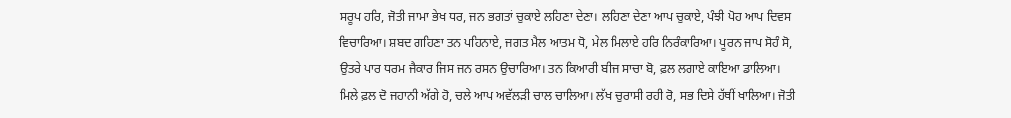ਸਰੂਪ ਹਰਿ, ਜੋਤੀ ਜਾਮਾ ਭੇਖ ਧਰ, ਜਨ ਭਗਤਾਂ ਚੁਕਾਏ ਲਹਿਣਾ ਦੇਣਾ। ਲਹਿਣਾ ਦੇਣਾ ਆਪ ਚੁਕਾਏ, ਪੰਝੀ ਪੋਹ ਆਪ ਦਿਵਸ ਵਿਚਾਰਿਆ। ਸ਼ਬਦ ਗਹਿਣਾ ਤਨ ਪਹਿਨਾਏ, ਜਗਤ ਮੈਲ ਆਤਮ ਧੋ, ਮੇਲ ਮਿਲਾਏ ਹਰਿ ਨਿਰੰਕਾਰਿਆ। ਪੂਰਨ ਜਾਪ ਸੋਹੰ ਸੋ, ਉਤਰੇ ਪਾਰ ਧਰਮ ਜੈਕਾਰ ਜਿਸ ਜਨ ਰਸਨ ਉਚਾਰਿਆ। ਤਨ ਕਿਆਰੀ ਬੀਜ ਸਾਚਾ ਬੋ, ਫ਼ਲ ਲਗਾਏ ਕਾਇਆ ਡਾਲਿਆ। ਮਿਲੇ ਫ਼ਲ ਦੋ ਜਹਾਨੀ ਅੱਗੇ ਹੋ, ਚਲੇ ਆਪ ਅਵੱਲੜੀ ਚਾਲ ਚਾਲਿਆ। ਲੱਖ ਚੁਰਾਸੀ ਰਹੀ ਰੋ, ਸਭ ਦਿਸੇ ਹੱਥੀਂ ਖਾਲਿਆ। ਜੋਤੀ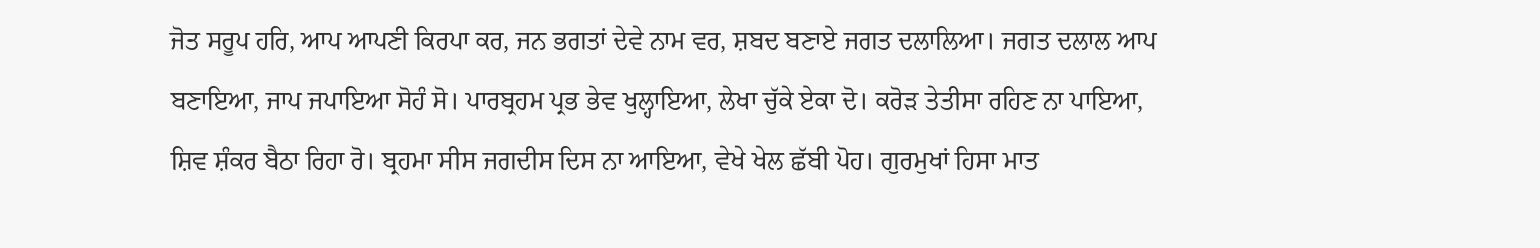ਜੋਤ ਸਰੂਪ ਹਰਿ, ਆਪ ਆਪਣੀ ਕਿਰਪਾ ਕਰ, ਜਨ ਭਗਤਾਂ ਦੇਵੇ ਨਾਮ ਵਰ, ਸ਼ਬਦ ਬਣਾਏ ਜਗਤ ਦਲਾਲਿਆ। ਜਗਤ ਦਲਾਲ ਆਪ ਬਣਾਇਆ, ਜਾਪ ਜਪਾਇਆ ਸੋਹੰ ਸੋ। ਪਾਰਬ੍ਰਹਮ ਪ੍ਰਭ ਭੇਵ ਖੁਲ੍ਹਾਇਆ, ਲੇਖਾ ਚੁੱਕੇ ਏਕਾ ਦੋ। ਕਰੋੜ ਤੇਤੀਸਾ ਰਹਿਣ ਨਾ ਪਾਇਆ, ਸ਼ਿਵ ਸ਼ੰਕਰ ਬੈਠਾ ਰਿਹਾ ਰੋ। ਬ੍ਰਹਮਾ ਸੀਸ ਜਗਦੀਸ ਦਿਸ ਨਾ ਆਇਆ, ਵੇਖੇ ਖੇਲ ਛੱਬੀ ਪੋਹ। ਗੁਰਮੁਖਾਂ ਹਿਸਾ ਮਾਤ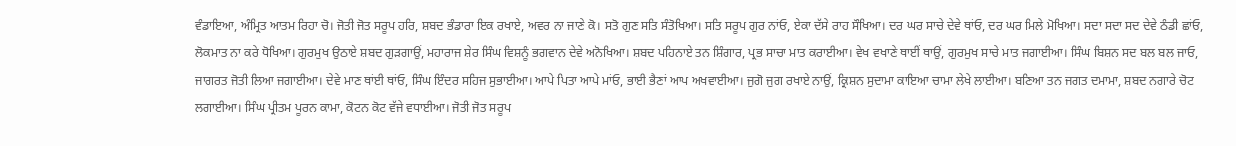ਵੰਡਾਇਆ, ਅੰਮ੍ਰਿਤ ਆਤਮ ਰਿਹਾ ਚੋ। ਜੋਤੀ ਜੋਤ ਸਰੂਪ ਹਰਿ, ਸ਼ਬਦ ਭੰਡਾਰਾ ਇਕ ਰਖਾਏ, ਅਵਰ ਨਾ ਜਾਣੇ ਕੋ। ਸਤੋ ਗੁਣ ਸਤਿ ਸੰਤੋਖਿਆ। ਸਤਿ ਸਰੂਪ ਗੁਰ ਨਾਂਓ, ਏਕਾ ਦੱਸੇ ਰਾਹ ਸੌਖਿਆ। ਦਰ ਘਰ ਸਾਚੇ ਦੇਵੇ ਥਾਂਓ, ਦਰ ਘਰ ਮਿਲੇ ਮੋਖਿਆ। ਸਦਾ ਸਦਾ ਸਦ ਦੇਵੇ ਠੰਡੀ ਛਾਂਓ, ਲੋਕਮਾਤ ਨਾ ਕਰੇ ਧੋਖਿਆ। ਗੁਰਮੁਖ ਉਠਾਏ ਸ਼ਬਦ ਗੁੜਗਾਉਂ, ਮਹਾਰਾਜ ਸ਼ੇਰ ਸਿੰਘ ਵਿਸ਼ਨੂੰ ਭਗਵਾਨ ਦੇਵੇ ਅਨੋਖਿਆ। ਸ਼ਬਦ ਪਹਿਨਾਏ ਤਨ ਸ਼ਿੰਗਾਰ, ਪ੍ਰਭ ਸਾਚਾ ਮਾਤ ਕਰਾਈਆ। ਵੇਖ ਵਖਾਣੇ ਥਾਈਂ ਥਾਉਂ, ਗੁਰਮੁਖ ਸਾਚੇ ਮਾਤ ਜਗਾਈਆ। ਸਿੰਘ ਬਿਸ਼ਨ ਸਦ ਬਲ ਬਲ ਜਾਓ, ਜਾਗਰਤ ਜੋਤੀ ਲਿਆ ਜਗਾਈਆ। ਦੇਵੇ ਮਾਣ ਥਾਂਈ ਥਾਂਓ, ਸਿੰਘ ਇੰਦਰ ਸਹਿਜ ਸੁਭਾਈਆ। ਆਪੇ ਪਿਤਾ ਆਪੇ ਮਾਂਓ, ਭਾਈ ਭੈਣਾਂ ਆਪ ਅਖਵਾਈਆ। ਜੁਗੋ ਜੁਗ ਰਖਾਏ ਨਾਉਂ, ਕ੍ਰਿਸ਼ਨ ਸੁਦਾਮਾ ਕਾਇਆ ਚਾਮਾ ਲੇਖੇ ਲਾਈਆ। ਬਣਿਆ ਤਨ ਜਗਤ ਦਮਾਮਾ, ਸ਼ਬਦ ਨਗਾਰੇ ਚੋਟ ਲਗਾਈਆ। ਸਿੰਘ ਪ੍ਰੀਤਮ ਪੂਰਨ ਕਾਮਾ, ਕੋਟਨ ਕੋਟ ਵੱਜੇ ਵਧਾਈਆ। ਜੋਤੀ ਜੋਤ ਸਰੂਪ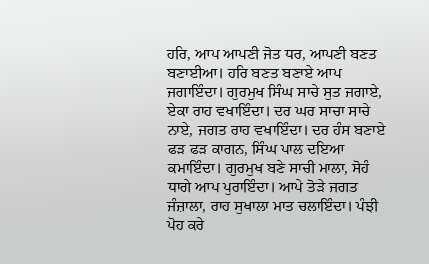ਹਰਿ, ਆਪ ਆਪਣੀ ਜੋਤ ਧਰ, ਆਪਣੀ ਬਣਤ ਬਣਾਈਆ। ਹਰਿ ਬਣਤ ਬਣਾਏ ਆਪ ਜਗਾਇੰਦਾ। ਗੁਰਮੁਖ ਸਿੰਘ ਸਾਚੇ ਸੁਤ ਜਗਾਏ, ਏਕਾ ਰਾਹ ਵਖਾਇੰਦਾ। ਦਰ ਘਰ ਸਾਚਾ ਸਾਚੇ ਨਾਏ, ਜਗਤ ਰਾਹ ਵਖਾਇੰਦਾ। ਦਰ ਹੰਸ ਬਣਾਏ ਫੜ ਫੜ ਕਾਗਨ, ਸਿੰਘ ਪਾਲ ਦਇਆ ਕਮਾਇੰਦਾ। ਗੁਰਮੁਖ ਬਣੇ ਸਾਚੀ ਮਾਲਾ, ਸੋਹੰ ਧਾਗੇ ਆਪ ਪੁਰਾਇੰਦਾ। ਆਪੇ ਤੋੜੇ ਜਗਤ ਜੰਜ਼ਾਲਾ, ਰਾਹ ਸੁਖਾਲਾ ਮਾਤ ਚਲਾਇੰਦਾ। ਪੰਝੀ ਪੋਹ ਕਰੇ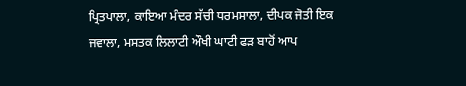ਪ੍ਰਿਤਪਾਲਾ, ਕਾਇਆ ਮੰਦਰ ਸੱਚੀ ਧਰਮਸਾਲਾ, ਦੀਪਕ ਜੋਤੀ ਇਕ ਜਵਾਲਾ, ਮਸਤਕ ਲਿਲਾਟੀ ਔਖੀ ਘਾਟੀ ਫੜ ਬਾਹੋਂ ਆਪ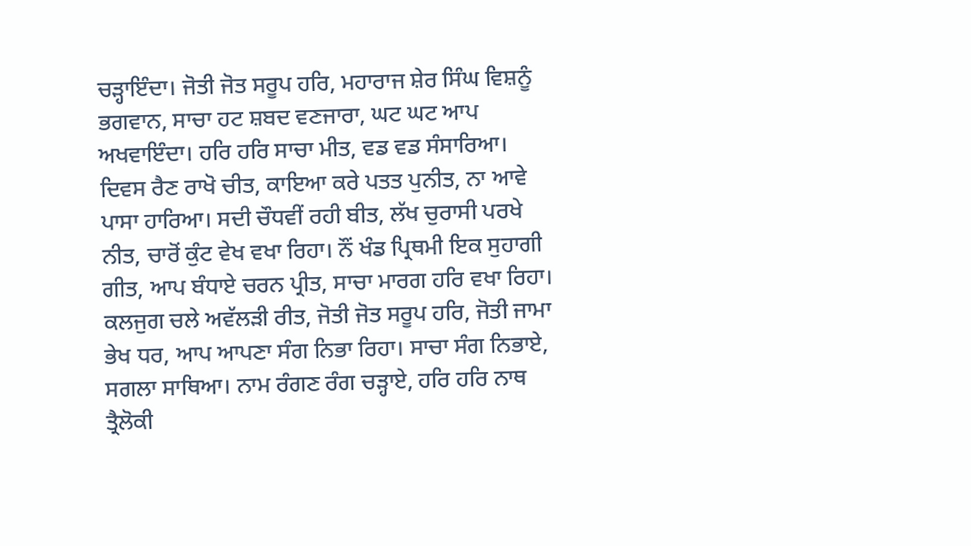ਚੜ੍ਹਾਇੰਦਾ। ਜੋਤੀ ਜੋਤ ਸਰੂਪ ਹਰਿ, ਮਹਾਰਾਜ ਸ਼ੇਰ ਸਿੰਘ ਵਿਸ਼ਨੂੰ ਭਗਵਾਨ, ਸਾਚਾ ਹਟ ਸ਼ਬਦ ਵਣਜਾਰਾ, ਘਟ ਘਟ ਆਪ ਅਖਵਾਇੰਦਾ। ਹਰਿ ਹਰਿ ਸਾਚਾ ਮੀਤ, ਵਡ ਵਡ ਸੰਸਾਰਿਆ। ਦਿਵਸ ਰੈਣ ਰਾਖੋ ਚੀਤ, ਕਾਇਆ ਕਰੇ ਪਤਤ ਪੁਨੀਤ, ਨਾ ਆਵੇ ਪਾਸਾ ਹਾਰਿਆ। ਸਦੀ ਚੌਧਵੀਂ ਰਹੀ ਬੀਤ, ਲੱਖ ਚੁਰਾਸੀ ਪਰਖੇ ਨੀਤ, ਚਾਰੋਂ ਕੁੰਟ ਵੇਖ ਵਖਾ ਰਿਹਾ। ਨੌਂ ਖੰਡ ਪ੍ਰਿਥਮੀ ਇਕ ਸੁਹਾਗੀ ਗੀਤ, ਆਪ ਬੰਧਾਏ ਚਰਨ ਪ੍ਰੀਤ, ਸਾਚਾ ਮਾਰਗ ਹਰਿ ਵਖਾ ਰਿਹਾ। ਕਲਜੁਗ ਚਲੇ ਅਵੱਲੜੀ ਰੀਤ, ਜੋਤੀ ਜੋਤ ਸਰੂਪ ਹਰਿ, ਜੋਤੀ ਜਾਮਾ ਭੇਖ ਧਰ, ਆਪ ਆਪਣਾ ਸੰਗ ਨਿਭਾ ਰਿਹਾ। ਸਾਚਾ ਸੰਗ ਨਿਭਾਏ, ਸਗਲਾ ਸਾਥਿਆ। ਨਾਮ ਰੰਗਣ ਰੰਗ ਚੜ੍ਹਾਏ, ਹਰਿ ਹਰਿ ਨਾਥ ਤ੍ਰੈਲੋਕੀ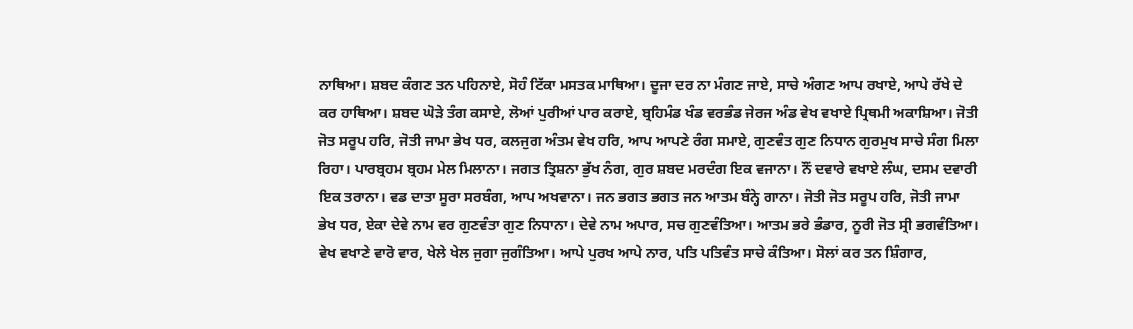ਨਾਥਿਆ। ਸ਼ਬਦ ਕੰਗਣ ਤਨ ਪਹਿਨਾਏ, ਸੋਹੰ ਟਿੱਕਾ ਮਸਤਕ ਮਾਥਿਆ। ਦੂਜਾ ਦਰ ਨਾ ਮੰਗਣ ਜਾਏ, ਸਾਚੇ ਅੰਗਣ ਆਪ ਰਖਾਏ, ਆਪੇ ਰੱਖੇ ਦੇ ਕਰ ਹਾਥਿਆ। ਸ਼ਬਦ ਘੋੜੇ ਤੰਗ ਕਸਾਏ, ਲੋਆਂ ਪੁਰੀਆਂ ਪਾਰ ਕਰਾਏ, ਬ੍ਰਹਿਮੰਡ ਖੰਡ ਵਰਭੰਡ ਜੇਰਜ ਅੰਡ ਵੇਖ ਵਖਾਏ ਪ੍ਰਿਥਮੀ ਅਕਾਸ਼ਿਆ। ਜੋਤੀ ਜੋਤ ਸਰੂਪ ਹਰਿ, ਜੋਤੀ ਜਾਮਾ ਭੇਖ ਧਰ, ਕਲਜੁਗ ਅੰਤਮ ਵੇਖ ਹਰਿ, ਆਪ ਆਪਣੇ ਰੰਗ ਸਮਾਏ, ਗੁਣਵੰਤ ਗੁਣ ਨਿਧਾਨ ਗੁਰਮੁਖ ਸਾਚੇ ਸੰਗ ਮਿਲਾ ਰਿਹਾ। ਪਾਰਬ੍ਰਹਮ ਬ੍ਰਹਮ ਮੇਲ ਮਿਲਾਨਾ। ਜਗਤ ਤ੍ਰਿਸ਼ਨਾ ਭੁੱਖ ਨੰਗ, ਗੁਰ ਸ਼ਬਦ ਮਰਦੰਗ ਇਕ ਵਜਾਨਾ। ਨੌਂ ਦਵਾਰੇ ਵਖਾਏ ਲੰਘ, ਦਸਮ ਦਵਾਰੀ ਇਕ ਤਰਾਨਾ। ਵਡ ਦਾਤਾ ਸੂਰਾ ਸਰਬੰਗ, ਆਪ ਅਖਵਾਨਾ। ਜਨ ਭਗਤ ਭਗਤ ਜਨ ਆਤਮ ਬੰਨ੍ਹੇ ਗਾਨਾ। ਜੋਤੀ ਜੋਤ ਸਰੂਪ ਹਰਿ, ਜੋਤੀ ਜਾਮਾ ਭੇਖ ਧਰ, ਏਕਾ ਦੇਵੇ ਨਾਮ ਵਰ ਗੁਣਵੰਤਾ ਗੁਣ ਨਿਧਾਨਾ। ਦੇਵੇ ਨਾਮ ਅਪਾਰ, ਸਚ ਗੁਣਵੰਤਿਆ। ਆਤਮ ਭਰੇ ਭੰਡਾਰ, ਨੂਰੀ ਜੋਤ ਸ੍ਰੀ ਭਗਵੰਤਿਆ। ਵੇਖ ਵਖਾਣੇ ਵਾਰੋ ਵਾਰ, ਖੇਲੇ ਖੇਲ ਜੁਗਾ ਜੁਗੰਤਿਆ। ਆਪੇ ਪੁਰਖ ਆਪੇ ਨਾਰ, ਪਤਿ ਪਤਿਵੰਤ ਸਾਚੇ ਕੰਤਿਆ। ਸੋਲਾਂ ਕਰ ਤਨ ਸ਼ਿੰਗਾਰ,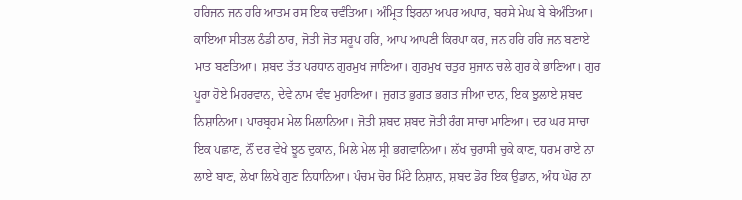ਹਰਿਜਨ ਜਨ ਹਰਿ ਆਤਮ ਰਸ ਇਕ ਚਵੰਤਿਆ। ਅੰਮ੍ਰਿਤ ਝਿਰਨਾ ਅਪਰ ਅਪਾਰ, ਬਰਸੇ ਮੇਘ ਬੇ ਬੇਅੰਤਿਆ। ਕਾਇਆ ਸੀਤਲ ਠੰਡੀ ਠਾਰ, ਜੋਤੀ ਜੋਤ ਸਰੂਪ ਹਰਿ, ਆਪ ਆਪਣੀ ਕਿਰਪਾ ਕਰ, ਜਨ ਹਰਿ ਹਰਿ ਜਨ ਬਣਾਏ ਮਾਤ ਬਣਤਿਆ। ਸ਼ਬਦ ਤੱਤ ਪਰਧਾਨ ਗੁਰਮੁਖ ਜਾਣਿਆ। ਗੁਰਮੁਖ ਚਤੁਰ ਸੁਜਾਨ ਚਲੇ ਗੁਰ ਕੇ ਭਾਣਿਆ। ਗੁਰ ਪੂਰਾ ਹੋਏ ਮਿਹਰਵਾਨ, ਦੇਵੇ ਨਾਮ ਵੰਞ ਮੁਹਾਣਿਆ। ਜੁਗਤ ਭੁਗਤ ਭਗਤ ਜੀਆ ਦਾਨ, ਇਕ ਝੁਲਾਏ ਸ਼ਬਦ ਨਿਸ਼ਾਨਿਆ। ਪਾਰਬ੍ਰਹਮ ਮੇਲ ਮਿਲਾਨਿਆ। ਜੋਤੀ ਸ਼ਬਦ ਸ਼ਬਦ ਜੋਤੀ ਰੰਗ ਸਾਚਾ ਮਾਣਿਆ। ਦਰ ਘਰ ਸਾਚਾ ਇਕ ਪਛਾਣ, ਨੌਂ ਦਰ ਵੇਖੇ ਝੂਠ ਦੁਕਾਨ, ਮਿਲੇ ਮੇਲ ਸ੍ਰੀ ਭਗਵਾਨਿਆ। ਲੱਖ ਚੁਰਾਸੀ ਚੁਕੇ ਕਾਣ, ਧਰਮ ਰਾਏ ਨਾ ਲਾਏ ਬਾਣ, ਲੇਖਾ ਲਿਖੇ ਗੁਣ ਨਿਧਾਨਿਆ। ਪੰਚਮ ਚੋਰ ਮਿੱਟੇ ਨਿਸ਼ਾਨ, ਸ਼ਬਦ ਡੋਰ ਇਕ ਉਡਾਨ, ਅੰਧ ਘੋਰ ਨਾ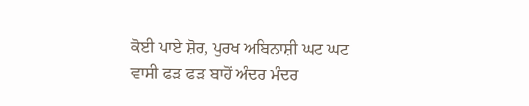ਕੋਈ ਪਾਏ ਸ਼ੋਰ, ਪੁਰਖ ਅਬਿਨਾਸ਼ੀ ਘਟ ਘਟ ਵਾਸੀ ਫੜ ਫੜ ਬਾਹੋਂ ਅੰਦਰ ਮੰਦਰ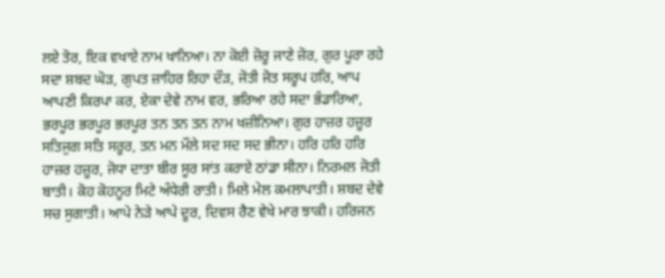ਲਏ ਤੋਰ, ਇਕ ਵਖਾਏ ਨਾਮ ਖਾਨਿਆ। ਨਾ ਕੋਈ ਜ਼ੋਰੂ ਜਾਣੇ ਜ਼ੋਰ, ਗੁਰ ਪੂਰਾ ਰਹੇ ਸਦਾ ਸ਼ਬਦ ਘੋੜ, ਗੁਪਤ ਜ਼ਾਹਿਰ ਰਿਹਾ ਦੌੜ, ਜੋਤੀ ਜੋਤ ਸਰੂਪ ਹਰਿ, ਆਪ ਆਪਣੀ ਕਿਰਪਾ ਕਰ, ਏਕਾ ਦੇਵੇ ਨਾਮ ਵਰ, ਭਰਿਆ ਰਹੇ ਸਦਾ ਭੰਡਾਰਿਆ, ਭਰਪੂਰ ਭਰਪੂਰ ਭਰਪੂਰ ਤਨ ਤਨ ਤਨ ਨਾਮ ਖਜ਼ੀਨਿਆ। ਗੁਰ ਹਾਜ਼ਰ ਹਜ਼ੂਰ ਸਤਿਜੁਗ ਸਤਿ ਸਰੂਰ, ਤਨ ਮਨ ਮੌਲੇ ਸਦ ਸਦ ਸਦ ਭੀਨਾ। ਹਰਿ ਹਰਿ ਹਰਿ ਹਾਜ਼ਰ ਹਜ਼ੂਰ, ਜੋਧਾ ਦਾਤਾ ਬੀਰ ਸੂਰ ਸਾਂਤ ਕਰਾਏ ਠਾਂਡਾ ਸੀਨਾ। ਨਿਰਮਲ ਜੋਤੀ ਬਾਤੀ। ਕੋਹ ਕੋਹਨੂਰ ਮਿਟੇ ਅੰਧੇਰੀ ਰਾਤੀ। ਮਿਲੇ ਮੇਲ ਕਮਲਾਪਾਤੀ। ਸ਼ਬਦ ਦੇਵੇ ਸਚ ਸੁਗਾਤੀ। ਆਪੇ ਨੇੜੇ ਆਪੇ ਦੂਰ, ਦਿਵਸ ਰੈਣ ਵੇਖੇ ਮਾਰ ਝਾਕੀ। ਹਰਿਜਨ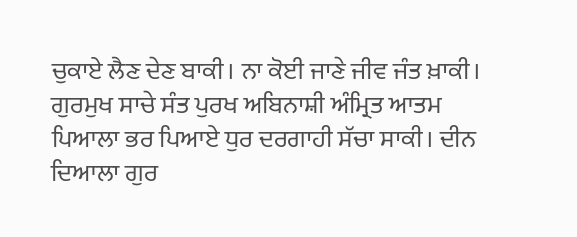ਚੁਕਾਏ ਲੈਣ ਦੇਣ ਬਾਕੀ। ਨਾ ਕੋਈ ਜਾਣੇ ਜੀਵ ਜੰਤ ਖ਼ਾਕੀ। ਗੁਰਮੁਖ ਸਾਚੇ ਸੰਤ ਪੁਰਖ ਅਬਿਨਾਸ਼ੀ ਅੰਮ੍ਰਿਤ ਆਤਮ ਪਿਆਲਾ ਭਰ ਪਿਆਏ ਧੁਰ ਦਰਗਾਹੀ ਸੱਚਾ ਸਾਕੀ। ਦੀਨ ਦਿਆਲਾ ਗੁਰ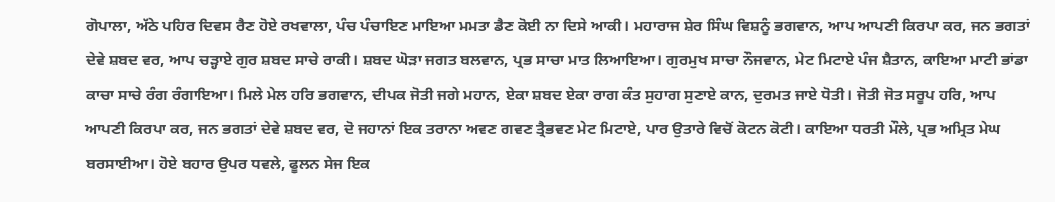ਗੋਪਾਲਾ, ਅੱਠੇ ਪਹਿਰ ਦਿਵਸ ਰੈਣ ਹੋਏ ਰਖਵਾਲਾ, ਪੰਚ ਪੰਚਾਇਣ ਮਾਇਆ ਮਮਤਾ ਡੈਣ ਕੋਈ ਨਾ ਦਿਸੇ ਆਕੀ। ਮਹਾਰਾਜ ਸ਼ੇਰ ਸਿੰਘ ਵਿਸ਼ਨੂੰ ਭਗਵਾਨ, ਆਪ ਆਪਣੀ ਕਿਰਪਾ ਕਰ, ਜਨ ਭਗਤਾਂ ਦੇਵੇ ਸ਼ਬਦ ਵਰ, ਆਪ ਚੜ੍ਹਾਏ ਗੁਰ ਸ਼ਬਦ ਸਾਚੇ ਰਾਕੀ। ਸ਼ਬਦ ਘੋੜਾ ਜਗਤ ਬਲਵਾਨ, ਪ੍ਰਭ ਸਾਚਾ ਮਾਤ ਲਿਆਇਆ। ਗੁਰਮੁਖ ਸਾਚਾ ਨੌਜਵਾਨ, ਮੇਟ ਮਿਟਾਏ ਪੰਜ ਸ਼ੈਤਾਨ, ਕਾਇਆ ਮਾਟੀ ਭਾਂਡਾ ਕਾਚਾ ਸਾਚੇ ਰੰਗ ਰੰਗਾਇਆ। ਮਿਲੇ ਮੇਲ ਹਰਿ ਭਗਵਾਨ, ਦੀਪਕ ਜੋਤੀ ਜਗੇ ਮਹਾਨ, ਏਕਾ ਸ਼ਬਦ ਏਕਾ ਰਾਗ ਕੰਤ ਸੁਹਾਗ ਸੁਣਾਏ ਕਾਨ, ਦੁਰਮਤ ਜਾਏ ਧੋਤੀ। ਜੋਤੀ ਜੋਤ ਸਰੂਪ ਹਰਿ, ਆਪ ਆਪਣੀ ਕਿਰਪਾ ਕਰ, ਜਨ ਭਗਤਾਂ ਦੇਵੇ ਸ਼ਬਦ ਵਰ, ਦੋ ਜਹਾਨਾਂ ਇਕ ਤਰਾਨਾ ਅਵਣ ਗਵਣ ਤ੍ਰੈਭਵਣ ਮੇਟ ਮਿਟਾਏ, ਪਾਰ ਉਤਾਰੇ ਵਿਚੋਂ ਕੋਟਨ ਕੋਟੀ। ਕਾਇਆ ਧਰਤੀ ਮੌਲੇ, ਪ੍ਰਭ ਅਮ੍ਰਿਤ ਮੇਘ ਬਰਸਾਈਆ। ਹੋਏ ਬਹਾਰ ਉਪਰ ਧਵਲੇ, ਫੂਲਨ ਸੇਜ ਇਕ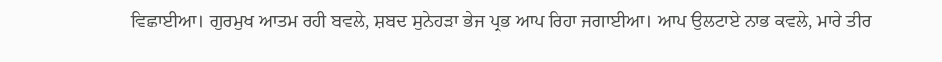ਵਿਛਾਈਆ। ਗੁਰਮੁਖ ਆਤਮ ਰਹੀ ਬਵਲੇ, ਸ਼ਬਦ ਸੁਨੇਹੜਾ ਭੇਜ ਪ੍ਰਭ ਆਪ ਰਿਹਾ ਜਗਾਈਆ। ਆਪ ਉਲਟਾਏ ਨਾਭ ਕਵਲੇ, ਮਾਰੇ ਤੀਰ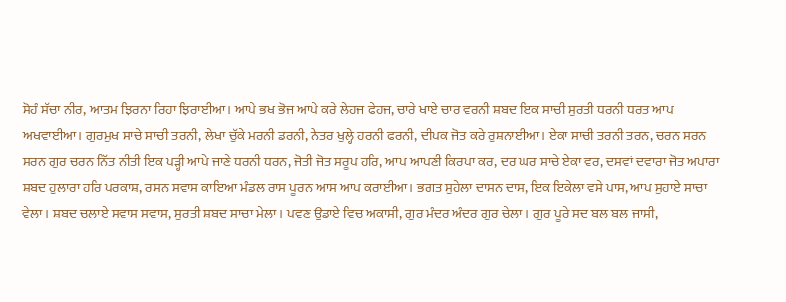ਸੋਹੰ ਸੱਚਾ ਨੀਰ, ਆਤਮ ਝਿਰਨਾ ਰਿਹਾ ਝਿਰਾਈਆ। ਆਪੇ ਭਖ ਭੋਜ ਆਪੇ ਕਰੇ ਲੇਹਜ ਫੇਹਜ, ਚਾਰੇ ਖਾਏ ਚਾਰ ਵਰਨੀ ਸ਼ਬਦ ਇਕ ਸਾਚੀ ਸੁਰਤੀ ਧਰਨੀ ਧਰਤ ਆਪ ਅਖਵਾਈਆ। ਗੁਰਮੁਖ ਸਾਚੇ ਸਾਚੀ ਤਰਨੀ, ਲੇਖਾ ਚੁੱਕੇ ਮਰਨੀ ਡਰਨੀ, ਨੇਤਰ ਖੁਲ੍ਹੇ ਹਰਨੀ ਫਰਨੀ, ਦੀਪਕ ਜੋਤ ਕਰੇ ਰੁਸ਼ਨਾਈਆ। ਏਕਾ ਸਾਚੀ ਤਰਨੀ ਤਰਨ, ਚਰਨ ਸਰਨ ਸਰਨ ਗੁਰ ਚਰਨ ਨਿੱਤ ਨੀਤੀ ਇਕ ਪੜ੍ਹੀ ਆਪੇ ਜਾਣੇ ਧਰਨੀ ਧਰਨ, ਜੋਤੀ ਜੋਤ ਸਰੂਪ ਹਰਿ, ਆਪ ਆਪਣੀ ਕਿਰਪਾ ਕਰ, ਦਰ ਘਰ ਸਾਚੇ ਏਕਾ ਵਰ, ਦਸਵਾਂ ਦਵਾਰਾ ਜੋਤ ਅਪਾਰਾ ਸ਼ਬਦ ਹੁਲਾਰਾ ਹਰਿ ਪਰਕਾਸ਼, ਰਸਨ ਸਵਾਸ ਕਾਇਆ ਮੰਡਲ ਰਾਸ ਪੂਰਨ ਆਸ ਆਪ ਕਰਾਈਆ। ਭਗਤ ਸੁਹੇਲਾ ਦਾਸਨ ਦਾਸ, ਇਕ ਇਕੇਲਾ ਵਸੇ ਪਾਸ, ਆਪ ਸੁਹਾਏ ਸਾਚਾ ਵੇਲਾ। ਸ਼ਬਦ ਚਲਾਏ ਸਵਾਸ ਸਵਾਸ, ਸੁਰਤੀ ਸ਼ਬਦ ਸਾਚਾ ਮੇਲਾ। ਪਵਣ ਉਡਾਏ ਵਿਚ ਅਕਾਸੀ, ਗੁਰ ਮੰਦਰ ਅੰਦਰ ਗੁਰ ਚੇਲਾ। ਗੁਰ ਪੂਰੇ ਸਦ ਬਲ ਬਲ ਜਾਸੀ,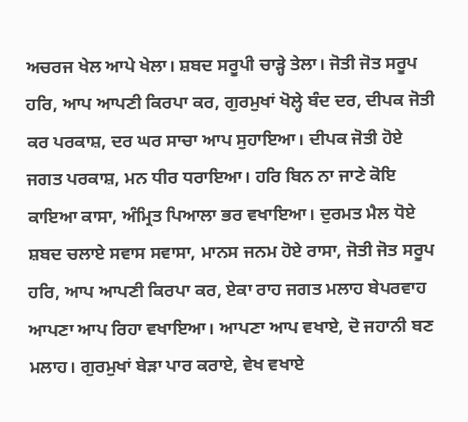ਅਚਰਜ ਖੇਲ ਆਪੇ ਖੇਲਾ। ਸ਼ਬਦ ਸਰੂਪੀ ਚਾੜ੍ਹੇ ਤੇਲਾ। ਜੋਤੀ ਜੋਤ ਸਰੂਪ ਹਰਿ, ਆਪ ਆਪਣੀ ਕਿਰਪਾ ਕਰ, ਗੁਰਮੁਖਾਂ ਖੋਲ੍ਹੇ ਬੰਦ ਦਰ, ਦੀਪਕ ਜੋਤੀ ਕਰ ਪਰਕਾਸ਼, ਦਰ ਘਰ ਸਾਚਾ ਆਪ ਸੁਹਾਇਆ। ਦੀਪਕ ਜੋਤੀ ਹੋਏ ਜਗਤ ਪਰਕਾਸ਼, ਮਨ ਧੀਰ ਧਰਾਇਆ। ਹਰਿ ਬਿਨ ਨਾ ਜਾਣੇ ਕੋਇ ਕਾਇਆ ਕਾਸਾ, ਅੰਮ੍ਰਿਤ ਪਿਆਲਾ ਭਰ ਵਖਾਇਆ। ਦੁਰਮਤ ਮੈਲ ਧੋਏ ਸ਼ਬਦ ਚਲਾਏ ਸਵਾਸ ਸਵਾਸਾ, ਮਾਨਸ ਜਨਮ ਹੋਏ ਰਾਸਾ, ਜੋਤੀ ਜੋਤ ਸਰੂਪ ਹਰਿ, ਆਪ ਆਪਣੀ ਕਿਰਪਾ ਕਰ, ਏਕਾ ਰਾਹ ਜਗਤ ਮਲਾਹ ਬੇਪਰਵਾਹ ਆਪਣਾ ਆਪ ਰਿਹਾ ਵਖਾਇਆ। ਆਪਣਾ ਆਪ ਵਖਾਏ, ਦੋ ਜਹਾਨੀ ਬਣ ਮਲਾਹ। ਗੁਰਮੁਖਾਂ ਬੇੜਾ ਪਾਰ ਕਰਾਏ, ਵੇਖ ਵਖਾਏ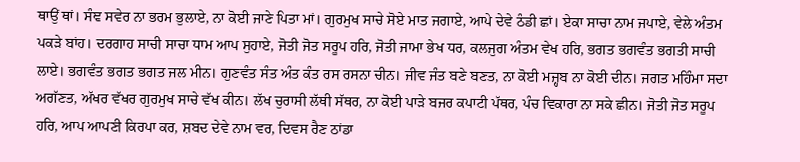ਥਾਉਂ ਥਾਂ। ਸੰਞ ਸਵੇਰ ਨਾ ਭਰਮ ਭੁਲਾਏ, ਨਾ ਕੋਈ ਜਾਣੇ ਪਿਤਾ ਮਾਂ। ਗੁਰਮੁਖ ਸਾਚੇ ਸੋਏ ਮਾਤ ਜਗਾਏ, ਆਪੇ ਦੇਵੇ ਠੰਡੀ ਛਾਂ। ਏਕਾ ਸਾਚਾ ਨਾਮ ਜਪਾਏ, ਵੇਲੇ ਅੰਤਮ ਪਕੜੇ ਬਾਂਹ। ਦਰਗਾਹ ਸਾਚੀ ਸਾਚਾ ਧਾਮ ਆਪ ਸੁਹਾਏ, ਜੋਤੀ ਜੋਤ ਸਰੂਪ ਹਰਿ, ਜੋਤੀ ਜਾਮਾ ਭੇਖ ਧਰ, ਕਲਜੁਗ ਅੰਤਮ ਵੇਖ ਹਰਿ, ਭਗਤ ਭਗਵੰਤ ਭਗਤੀ ਸਾਚੀ ਲਾਏ। ਭਗਵੰਤ ਭਗਤ ਭਗਤ ਜਲ ਮੀਨ। ਗੁਣਵੰਤ ਸੰਤ ਅੰਤ ਕੰਤ ਰਸ ਰਸਨਾ ਚੀਨ। ਜੀਵ ਜੰਤ ਬਣੇ ਬਣਤ, ਨਾ ਕੋਈ ਮਜ਼੍ਹਬ ਨਾ ਕੋਈ ਦੀਨ। ਜਗਤ ਮਹਿੰਮਾ ਸਦਾ ਅਗੱਣਤ, ਅੱਖਰ ਵੱਖਰ ਗੁਰਮੁਖ ਸਾਚੇ ਵੱਖ ਕੀਨ। ਲੱਖ ਚੁਰਾਸੀ ਲੱਥੀ ਸੱਥਰ, ਨਾ ਕੋਈ ਪਾੜੇ ਬਜਰ ਕਪਾਟੀ ਪੱਥਰ, ਪੰਚ ਵਿਕਾਰਾ ਨਾ ਸਕੇ ਛੀਨ। ਜੋਤੀ ਜੋਤ ਸਰੂਪ ਹਰਿ, ਆਪ ਆਪਣੀ ਕਿਰਪਾ ਕਰ, ਸ਼ਬਦ ਦੇਵੇ ਨਾਮ ਵਰ, ਦਿਵਸ ਰੈਣ ਠਾਂਡਾ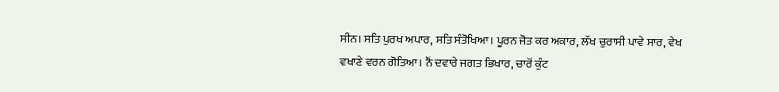ਸੀਨ। ਸਤਿ ਪੁਰਖ ਅਪਾਰ, ਸਤਿ ਸੰਤੋਖਿਆ। ਪੂਰਨ ਜੋਤ ਕਰ ਅਕਾਰ, ਲੱਖ ਚੁਰਾਸੀ ਪਾਵੇ ਸਾਰ, ਵੇਖ ਵਖਾਣੇ ਵਰਨ ਗੋਤਿਆ। ਨੌਂ ਦਵਾਰੇ ਜਗਤ ਭਿਖਾਰ, ਚਾਰੋਂ ਕੁੰਟ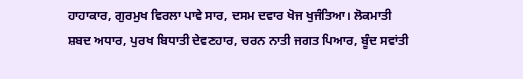ਹਾਹਾਕਾਰ, ਗੁਰਮੁਖ ਵਿਰਲਾ ਪਾਵੇ ਸਾਰ, ਦਸਮ ਦਵਾਰ ਖੋਜ ਖੁਜੰਤਿਆ। ਲੋਕਮਾਤੀ ਸ਼ਬਦ ਅਧਾਰ, ਪੁਰਖ ਬਿਧਾਤੀ ਦੇਵਣਹਾਰ, ਚਰਨ ਨਾਤੀ ਜਗਤ ਪਿਆਰ, ਬੂੰਦ ਸਵਾਂਤੀ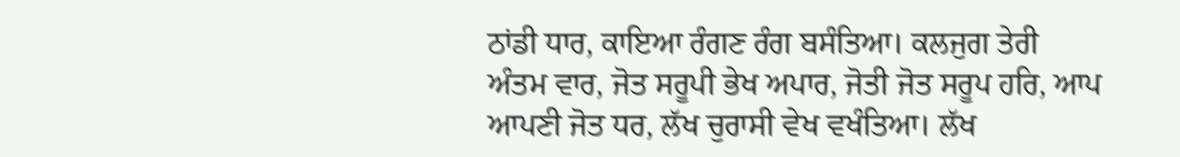ਠਾਂਡੀ ਧਾਰ, ਕਾਇਆ ਰੰਗਣ ਰੰਗ ਬਸੰਤਿਆ। ਕਲਜੁਗ ਤੇਰੀ ਅੰਤਮ ਵਾਰ, ਜੋਤ ਸਰੂਪੀ ਭੇਖ ਅਪਾਰ, ਜੋਤੀ ਜੋਤ ਸਰੂਪ ਹਰਿ, ਆਪ ਆਪਣੀ ਜੋਤ ਧਰ, ਲੱਖ ਚੁਰਾਸੀ ਵੇਖ ਵਖੰਤਿਆ। ਲੱਖ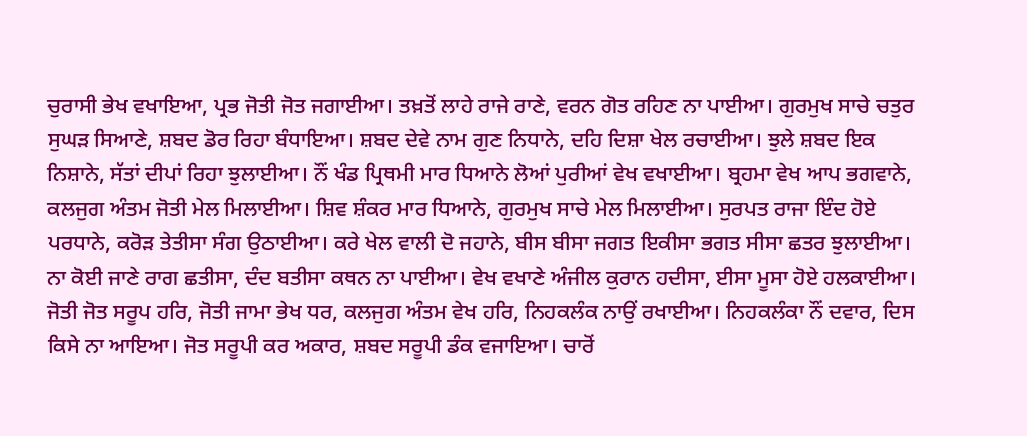ਚੁਰਾਸੀ ਭੇਖ ਵਖਾਇਆ, ਪ੍ਰਭ ਜੋਤੀ ਜੋਤ ਜਗਾਈਆ। ਤਖ਼ਤੋਂ ਲਾਹੇ ਰਾਜੇ ਰਾਣੇ, ਵਰਨ ਗੋਤ ਰਹਿਣ ਨਾ ਪਾਈਆ। ਗੁਰਮੁਖ ਸਾਚੇ ਚਤੁਰ ਸੁਘੜ ਸਿਆਣੇ, ਸ਼ਬਦ ਡੋਰ ਰਿਹਾ ਬੰਧਾਇਆ। ਸ਼ਬਦ ਦੇਵੇ ਨਾਮ ਗੁਣ ਨਿਧਾਨੇ, ਦਹਿ ਦਿਸ਼ਾ ਖੇਲ ਰਚਾਈਆ। ਝੁਲੇ ਸ਼ਬਦ ਇਕ ਨਿਸ਼ਾਨੇ, ਸੱਤਾਂ ਦੀਪਾਂ ਰਿਹਾ ਝੁਲਾਈਆ। ਨੌਂ ਖੰਡ ਪ੍ਰਿਥਮੀ ਮਾਰ ਧਿਆਨੇ ਲੋਆਂ ਪੁਰੀਆਂ ਵੇਖ ਵਖਾਈਆ। ਬ੍ਰਹਮਾ ਵੇਖ ਆਪ ਭਗਵਾਨੇ, ਕਲਜੁਗ ਅੰਤਮ ਜੋਤੀ ਮੇਲ ਮਿਲਾਈਆ। ਸ਼ਿਵ ਸ਼ੰਕਰ ਮਾਰ ਧਿਆਨੇ, ਗੁਰਮੁਖ ਸਾਚੇ ਮੇਲ ਮਿਲਾਈਆ। ਸੁਰਪਤ ਰਾਜਾ ਇੰਦ ਹੋਏ ਪਰਧਾਨੇ, ਕਰੋੜ ਤੇਤੀਸਾ ਸੰਗ ਉਠਾਈਆ। ਕਰੇ ਖੇਲ ਵਾਲੀ ਦੋ ਜਹਾਨੇ, ਬੀਸ ਬੀਸਾ ਜਗਤ ਇਕੀਸਾ ਭਗਤ ਸੀਸਾ ਛਤਰ ਝੁਲਾਈਆ। ਨਾ ਕੋਈ ਜਾਣੇ ਰਾਗ ਛਤੀਸਾ, ਦੰਦ ਬਤੀਸਾ ਕਥਨ ਨਾ ਪਾਈਆ। ਵੇਖ ਵਖਾਣੇ ਅੰਜੀਲ ਕੁਰਾਨ ਹਦੀਸਾ, ਈਸਾ ਮੂਸਾ ਹੋਏ ਹਲਕਾਈਆ। ਜੋਤੀ ਜੋਤ ਸਰੂਪ ਹਰਿ, ਜੋਤੀ ਜਾਮਾ ਭੇਖ ਧਰ, ਕਲਜੁਗ ਅੰਤਮ ਵੇਖ ਹਰਿ, ਨਿਹਕਲੰਕ ਨਾਉਂ ਰਖਾਈਆ। ਨਿਹਕਲੰਕਾ ਨੌਂ ਦਵਾਰ, ਦਿਸ ਕਿਸੇ ਨਾ ਆਇਆ। ਜੋਤ ਸਰੂਪੀ ਕਰ ਅਕਾਰ, ਸ਼ਬਦ ਸਰੂਪੀ ਡੰਕ ਵਜਾਇਆ। ਚਾਰੋਂ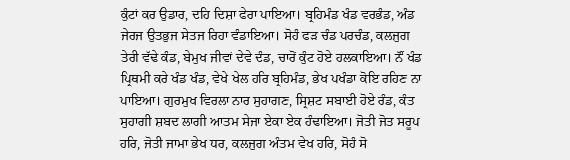ਕੁੰਟਾਂ ਕਰ ਉਡਾਰ, ਦਹਿ ਦਿਸ਼ਾ ਫੇਰਾ ਪਾਇਆ। ਬ੍ਰਹਿਮੰਡ ਖੰਡ ਵਰਭੰਡ, ਅੰਡ ਜੇਰਜ ਉਤਭੁਜ ਸੇਤਜ ਰਿਹਾ ਵੰਡਾਇਆ। ਸੋਹੰ ਫੜ ਚੰਡ ਪਰਚੰਡ, ਕਲਜੁਗ ਤੇਰੀ ਵੱਢੇ ਕੰਡ, ਬੇਮੁਖ ਜੀਵਾਂ ਦੇਵੇ ਦੰਡ, ਚਾਰੋਂ ਕੁੰਟ ਹੋਏ ਹਲਕਾਇਆ। ਨੌਂ ਖੰਡ ਪ੍ਰਿਥਮੀ ਕਰੇ ਖੰਡ ਖੰਡ, ਵੇਖੇ ਖੇਲ ਹਰਿ ਬ੍ਰਹਿਮੰਡ, ਭੇਖ ਪਖੰਡਾ ਕੋਇ ਰਹਿਣ ਨਾ ਪਾਇਆ। ਗੁਰਮੁਖ ਵਿਰਲਾ ਨਾਰ ਸੁਹਾਗਣ, ਸ੍ਰਿਸ਼ਟ ਸਬਾਈ ਹੋਏ ਰੰਡ, ਕੰਤ ਸੁਹਾਗੀ ਸ਼ਬਦ ਲਾਗੀ ਆਤਮ ਸੇਜਾ ਏਕਾ ਏਕ ਹੰਢਾਇਆ। ਜੋਤੀ ਜੋਤ ਸਰੂਪ ਹਰਿ, ਜੋਤੀ ਜਾਮਾ ਭੇਖ ਧਰ, ਕਲਜੁਗ ਅੰਤਮ ਵੇਖ ਹਰਿ, ਸੋਹੰ ਸੋ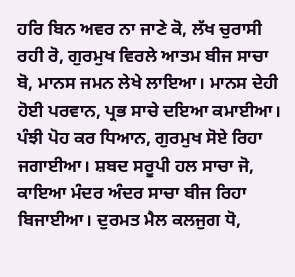ਹਰਿ ਬਿਨ ਅਵਰ ਨਾ ਜਾਣੇ ਕੋ, ਲੱਖ ਚੁਰਾਸੀ ਰਹੀ ਰੋ, ਗੁਰਮੁਖ ਵਿਰਲੇ ਆਤਮ ਬੀਜ ਸਾਚਾ ਬੋ, ਮਾਨਸ ਜਮਨ ਲੇਖੇ ਲਾਇਆ। ਮਾਨਸ ਦੇਹੀ ਹੋਈ ਪਰਵਾਨ, ਪ੍ਰਭ ਸਾਚੇ ਦਇਆ ਕਮਾਈਆ। ਪੰਝੀ ਪੋਹ ਕਰ ਧਿਆਨ, ਗੁਰਮੁਖ ਸੋਏ ਰਿਹਾ ਜਗਾਈਆ। ਸ਼ਬਦ ਸਰੂਪੀ ਹਲ ਸਾਚਾ ਜੋ, ਕਾਇਆ ਮੰਦਰ ਅੰਦਰ ਸਾਚਾ ਬੀਜ ਰਿਹਾ ਬਿਜਾਈਆ। ਦੁਰਮਤ ਮੈਲ ਕਲਜੁਗ ਧੋ,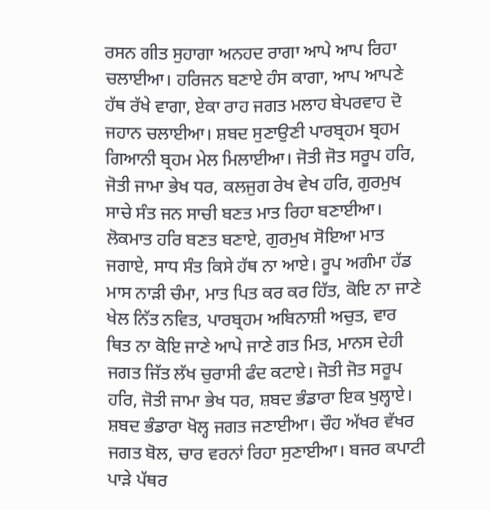ਰਸਨ ਗੀਤ ਸੁਹਾਗਾ ਅਨਹਦ ਰਾਗਾ ਆਪੇ ਆਪ ਰਿਹਾ ਚਲਾਈਆ। ਹਰਿਜਨ ਬਣਾਏ ਹੰਸ ਕਾਗਾ, ਆਪ ਆਪਣੇ ਹੱਥ ਰੱਖੇ ਵਾਗਾ, ਏਕਾ ਰਾਹ ਜਗਤ ਮਲਾਹ ਬੇਪਰਵਾਹ ਦੋ ਜਹਾਨ ਚਲਾਈਆ। ਸ਼ਬਦ ਸੁਣਾਉਣੀ ਪਾਰਬ੍ਰਹਮ ਬ੍ਰਹਮ ਗਿਆਨੀ ਬ੍ਰਹਮ ਮੇਲ ਮਿਲਾਈਆ। ਜੋਤੀ ਜੋਤ ਸਰੂਪ ਹਰਿ, ਜੋਤੀ ਜਾਮਾ ਭੇਖ ਧਰ, ਕਲਜੁਗ ਰੇਖ ਵੇਖ ਹਰਿ, ਗੁਰਮੁਖ ਸਾਚੇ ਸੰਤ ਜਨ ਸਾਚੀ ਬਣਤ ਮਾਤ ਰਿਹਾ ਬਣਾਈਆ। ਲੋਕਮਾਤ ਹਰਿ ਬਣਤ ਬਣਾਏ, ਗੁਰਮੁਖ ਸੋਇਆ ਮਾਤ ਜਗਾਏ, ਸਾਧ ਸੰਤ ਕਿਸੇ ਹੱਥ ਨਾ ਆਏ। ਰੂਪ ਅਗੰਮਾ ਹੱਡ ਮਾਸ ਨਾੜੀ ਚੰਮਾ, ਮਾਤ ਪਿਤ ਕਰ ਕਰ ਹਿੱਤ, ਕੋਇ ਨਾ ਜਾਣੇ ਖੇਲ ਨਿੱਤ ਨਵਿਤ, ਪਾਰਬ੍ਰਹਮ ਅਬਿਨਾਸ਼ੀ ਅਚੁਤ, ਵਾਰ ਥਿਤ ਨਾ ਕੋਇ ਜਾਣੇ ਆਪੇ ਜਾਣੇ ਗਤ ਮਿਤ, ਮਾਨਸ ਦੇਹੀ ਜਗਤ ਜਿੱਤ ਲੱਖ ਚੁਰਾਸੀ ਫੰਦ ਕਟਾਏ। ਜੋਤੀ ਜੋਤ ਸਰੂਪ ਹਰਿ, ਜੋਤੀ ਜਾਮਾ ਭੇਖ ਧਰ, ਸ਼ਬਦ ਭੰਡਾਰਾ ਇਕ ਖੁਲ੍ਹਾਏ। ਸ਼ਬਦ ਭੰਡਾਰਾ ਖੋਲ੍ਹ ਜਗਤ ਜਣਾਈਆ। ਚੌਹ ਅੱਖਰ ਵੱਖਰ ਜਗਤ ਬੋਲ, ਚਾਰ ਵਰਨਾਂ ਰਿਹਾ ਸੁਣਾਈਆ। ਬਜਰ ਕਪਾਟੀ ਪਾੜੇ ਪੱਥਰ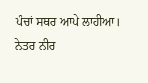ਪੰਚਾਂ ਸਥਰ ਆਪੇ ਲਾਹੀਆ। ਨੇਤਰ ਨੀਰ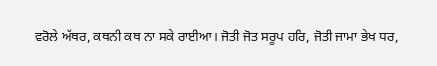ਵਰੋਲੇ ਅੱਥਰ, ਕਥਨੀ ਕਥ ਨਾ ਸਕੇ ਰਾਈਆ। ਜੋਤੀ ਜੋਤ ਸਰੂਪ ਹਰਿ, ਜੋਤੀ ਜਾਮਾ ਭੇਖ ਧਰ,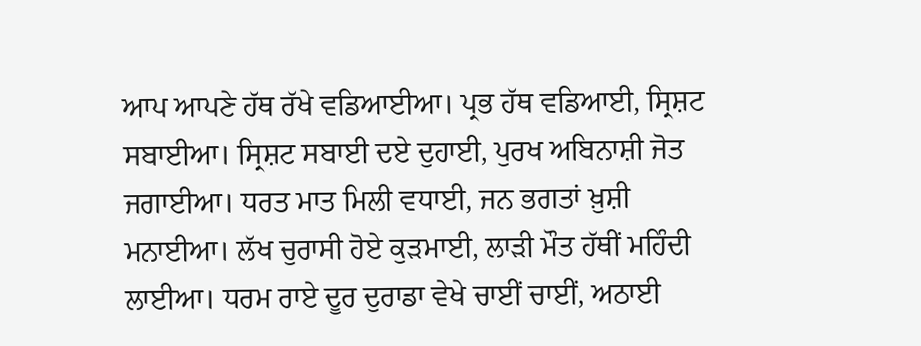ਆਪ ਆਪਣੇ ਹੱਥ ਰੱਖੇ ਵਡਿਆਈਆ। ਪ੍ਰਭ ਹੱਥ ਵਡਿਆਈ, ਸ੍ਰਿਸ਼ਟ ਸਬਾਈਆ। ਸ੍ਰਿਸ਼ਟ ਸਬਾਈ ਦਏ ਦੁਹਾਈ, ਪੁਰਖ ਅਬਿਨਾਸ਼ੀ ਜੋਤ ਜਗਾਈਆ। ਧਰਤ ਮਾਤ ਮਿਲੀ ਵਧਾਈ, ਜਨ ਭਗਤਾਂ ਖ਼ੁਸ਼ੀ ਮਨਾਈਆ। ਲੱਖ ਚੁਰਾਸੀ ਹੋਏ ਕੁੜਮਾਈ, ਲਾੜੀ ਮੌਤ ਹੱਥੀਂ ਮਹਿੰਦੀ ਲਾਈਆ। ਧਰਮ ਰਾਏ ਦੂਰ ਦੁਰਾਡਾ ਵੇਖੇ ਚਾਈਂ ਚਾਈਂ, ਅਠਾਈ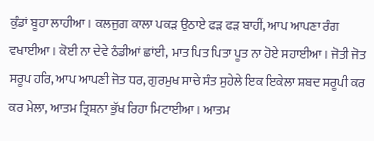ਕੁੰਡਾਂ ਬੂਹਾ ਲਾਹੀਆ। ਕਲਜੁਗ ਕਾਲਾ ਪਕੜ ਉਠਾਏ ਫੜ ਫੜ ਬਾਹੀਂ, ਆਪ ਆਪਣਾ ਰੰਗ ਵਖਾਈਆ। ਕੋਈ ਨਾ ਦੇਵੇ ਠੰਡੀਆਂ ਛਾਂਈ, ਮਾਤ ਪਿਤ ਪਿਤਾ ਪੂਤ ਨਾ ਹੋਏ ਸਹਾਈਆ। ਜੋਤੀ ਜੋਤ ਸਰੂਪ ਹਰਿ, ਆਪ ਆਪਣੀ ਜੋਤ ਧਰ, ਗੁਰਮੁਖ ਸਾਚੇ ਸੰਤ ਸੁਹੇਲੇ ਇਕ ਇਕੇਲਾ ਸ਼ਬਦ ਸਰੂਪੀ ਕਰ ਕਰ ਮੇਲਾ, ਆਤਮ ਤ੍ਰਿਸ਼ਨਾ ਭੁੱਖ ਰਿਹਾ ਮਿਟਾਈਆ। ਆਤਮ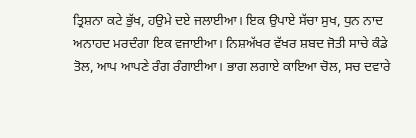ਤ੍ਰਿਸ਼ਨਾ ਕਟੇ ਭੁੱਖ, ਹਉਮੇ ਦਏ ਜਲਾਈਆ। ਇਕ ਉਪਾਏ ਸੱਚਾ ਸੁਖ, ਧੁਨ ਨਾਦ ਅਨਾਹਦ ਮਰਦੰਗਾ ਇਕ ਵਜਾਈਆ। ਨਿਸ਼ਅੱਖਰ ਵੱਖਰ ਸ਼ਬਦ ਜੋਤੀ ਸਾਚੇ ਕੰਡੇ ਤੋਲ, ਆਪ ਆਪਣੇ ਰੰਗ ਰੰਗਾਈਆ। ਭਾਗ ਲਗਾਏ ਕਾਇਆ ਚੋਲ, ਸਚ ਦਵਾਰੇ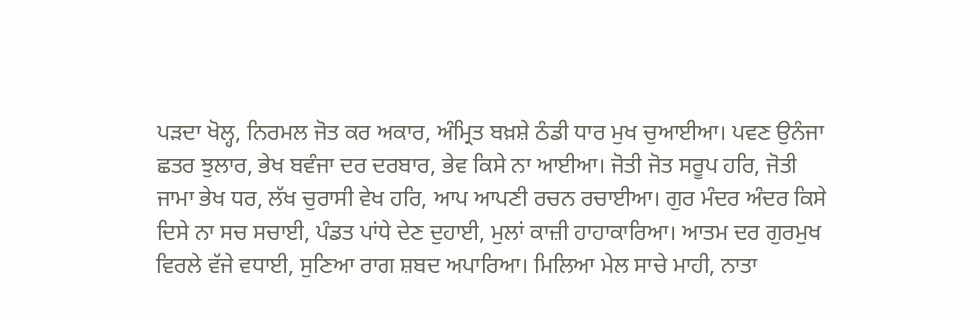ਪੜਦਾ ਖੋਲ੍ਹ, ਨਿਰਮਲ ਜੋਤ ਕਰ ਅਕਾਰ, ਅੰਮ੍ਰਿਤ ਬਖ਼ਸ਼ੇ ਠੰਡੀ ਧਾਰ ਮੁਖ ਚੁਆਈਆ। ਪਵਣ ਉਨੰਜਾ ਛਤਰ ਝੁਲਾਰ, ਭੇਖ ਬਵੰਜਾ ਦਰ ਦਰਬਾਰ, ਭੇਵ ਕਿਸੇ ਨਾ ਆਈਆ। ਜੋਤੀ ਜੋਤ ਸਰੂਪ ਹਰਿ, ਜੋਤੀ ਜਾਮਾ ਭੇਖ ਧਰ, ਲੱਖ ਚੁਰਾਸੀ ਵੇਖ ਹਰਿ, ਆਪ ਆਪਣੀ ਰਚਨ ਰਚਾਈਆ। ਗੁਰ ਮੰਦਰ ਅੰਦਰ ਕਿਸੇ ਦਿਸੇ ਨਾ ਸਚ ਸਚਾਈ, ਪੰਡਤ ਪਾਂਧੇ ਦੇਣ ਦੁਹਾਈ, ਮੁਲਾਂ ਕਾਜ਼ੀ ਹਾਹਾਕਾਰਿਆ। ਆਤਮ ਦਰ ਗੁਰਮੁਖ ਵਿਰਲੇ ਵੱਜੇ ਵਧਾਈ, ਸੁਣਿਆ ਰਾਗ ਸ਼ਬਦ ਅਪਾਰਿਆ। ਮਿਲਿਆ ਮੇਲ ਸਾਚੇ ਮਾਹੀ, ਨਾਤਾ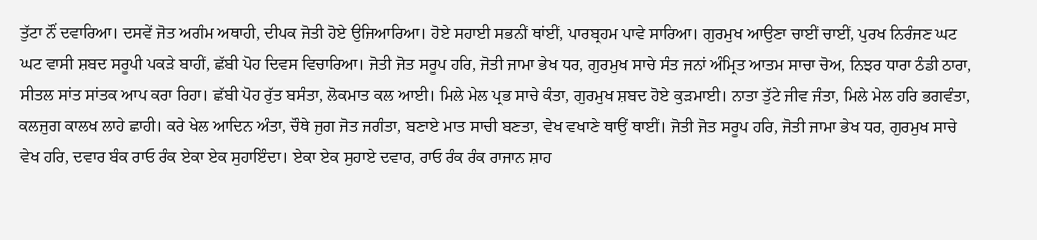ਤੁੱਟਾ ਨੌਂ ਦਵਾਰਿਆ। ਦਸਵੇਂ ਜੋਤ ਅਗੰਮ ਅਥਾਹੀ, ਦੀਪਕ ਜੋਤੀ ਹੋਏ ਉਜਿਆਰਿਆ। ਹੋਏ ਸਹਾਈ ਸਭਨੀਂ ਥਾਂਈਂ, ਪਾਰਬ੍ਰਹਮ ਪਾਵੇ ਸਾਰਿਆ। ਗੁਰਮੁਖ ਆਉਣਾ ਚਾਈਂ ਚਾਈਂ, ਪੁਰਖ ਨਿਰੰਜਣ ਘਟ ਘਟ ਵਾਸੀ ਸ਼ਬਦ ਸਰੂਪੀ ਪਕੜੇ ਬਾਹੀਂ, ਛੱਬੀ ਪੋਹ ਦਿਵਸ ਵਿਚਾਰਿਆ। ਜੋਤੀ ਜੋਤ ਸਰੂਪ ਹਰਿ, ਜੋਤੀ ਜਾਮਾ ਭੇਖ ਧਰ, ਗੁਰਮੁਖ ਸਾਚੇ ਸੰਤ ਜਨਾਂ ਅੰਮ੍ਰਿਤ ਆਤਮ ਸਾਚਾ ਚੋਅ, ਨਿਝਰ ਧਾਰਾ ਠੰਡੀ ਠਾਰਾ, ਸੀਤਲ ਸਾਂਤ ਸਾਂਤਕ ਆਪ ਕਰਾ ਰਿਹਾ। ਛੱਬੀ ਪੋਹ ਰੁੱਤ ਬਸੰਤਾ, ਲੋਕਮਾਤ ਕਲ ਆਈ। ਮਿਲੇ ਮੇਲ ਪ੍ਰਭ ਸਾਚੇ ਕੰਤਾ, ਗੁਰਮੁਖ ਸ਼ਬਦ ਹੋਏ ਕੁੜਮਾਈ। ਨਾਤਾ ਤੁੱਟੇ ਜੀਵ ਜੰਤਾ, ਮਿਲੇ ਮੇਲ ਹਰਿ ਭਗਵੰਤਾ, ਕਲਜੁਗ ਕਾਲਖ ਲਾਹੇ ਛਾਹੀ। ਕਰੇ ਖੇਲ ਆਦਿਨ ਅੰਤਾ, ਚੌਥੇ ਜੁਗ ਜੋਤ ਜਗੰਤਾ, ਬਣਾਏ ਮਾਤ ਸਾਚੀ ਬਣਤਾ, ਵੇਖ ਵਖਾਣੇ ਥਾਉਂ ਥਾਈਂ। ਜੋਤੀ ਜੋਤ ਸਰੂਪ ਹਰਿ, ਜੋਤੀ ਜਾਮਾ ਭੇਖ ਧਰ, ਗੁਰਮੁਖ ਸਾਚੇ ਵੇਖ ਹਰਿ, ਦਵਾਰ ਬੰਕ ਰਾਓ ਰੰਕ ਏਕਾ ਏਕ ਸੁਹਾਇੰਦਾ। ਏਕਾ ਏਕ ਸੁਹਾਏ ਦਵਾਰ, ਰਾਓ ਰੰਕ ਰੰਕ ਰਾਜਾਨ ਸ਼ਾਹ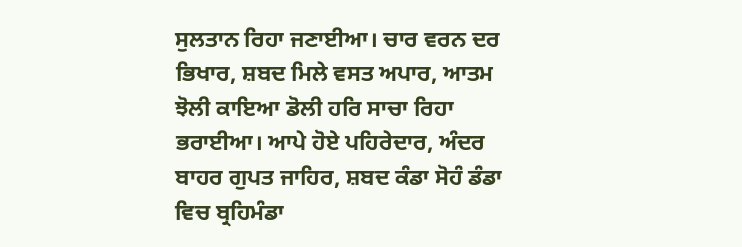ਸੁਲਤਾਨ ਰਿਹਾ ਜਣਾਈਆ। ਚਾਰ ਵਰਨ ਦਰ ਭਿਖਾਰ, ਸ਼ਬਦ ਮਿਲੇ ਵਸਤ ਅਪਾਰ, ਆਤਮ ਝੋਲੀ ਕਾਇਆ ਡੋਲੀ ਹਰਿ ਸਾਚਾ ਰਿਹਾ ਭਰਾਈਆ। ਆਪੇ ਹੋਏ ਪਹਿਰੇਦਾਰ, ਅੰਦਰ ਬਾਹਰ ਗੁਪਤ ਜਾਹਿਰ, ਸ਼ਬਦ ਕੰਡਾ ਸੋਹੰ ਡੰਡਾ ਵਿਚ ਬ੍ਰਹਿਮੰਡਾ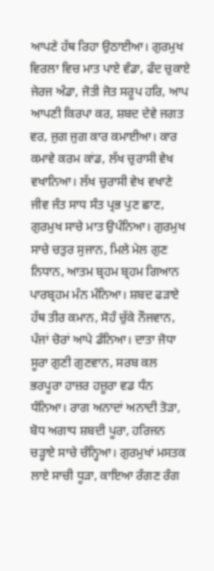ਆਪਣੇ ਹੱਥ ਰਿਹਾ ਉਠਾਈਆ। ਗੁਰਮੁਖ ਵਿਰਲਾ ਵਿਚ ਮਾਤ ਪਾਏ ਵੰਡਾ, ਫੰਦ ਚੁਕਾਏ ਜੇਰਜ ਅੰਡਾ, ਜੋਤੀ ਜੋਤ ਸਰੂਪ ਹਰਿ, ਆਪ ਆਪਣੀ ਕਿਰਪਾ ਕਰ, ਸ਼ਬਦ ਦੇਵੇ ਜਗਤ ਵਰ, ਜੁਗ ਜੁਗ ਕਾਰ ਕਮਾਈਆ। ਕਾਰ ਕਮਾਵੇ ਕਰਮ ਕਾਂਡ, ਲੱਖ ਚੁਰਾਸੀ ਵੇਖ ਵਖਾਨਿਆ। ਲੱਖ ਚੁਰਾਸੀ ਵੇਖ ਵਖਾਣੇ ਜੀਵ ਜੰਤ ਸਾਧ ਸੰਤ ਪ੍ਰਭ ਪੁਣ ਛਾਣ, ਗੁਰਮੁਖ ਸਾਚੇ ਮਾਤ ਉਪੰਨਿਆ। ਗੁਰਮੁਖ ਸਾਚੇ ਚਤੁਰ ਸੁਜਾਨ, ਮਿਲੇ ਮੇਲ ਗੁਣ ਨਿਧਾਨ, ਆਤਮ ਬ੍ਰਹਮ ਬ੍ਰਹਮ ਗਿਆਨ ਪਾਰਬ੍ਰਹਮ ਮੰਨ ਮੰਨਿਆ। ਸ਼ਬਦ ਫੜਾਏ ਹੱਥ ਤੀਰ ਕਮਾਨ, ਸੋਹੰ ਚੁੱਕੇ ਨੌਜਵਾਨ, ਪੰਜਾਂ ਚੋਰਾਂ ਆਪੇ ਡੰਨਿਆ। ਦਾਤਾ ਜੋਧਾ ਸੂਰਾ ਗੁਣੀ ਗੁਣਵਾਨ, ਸਰਬ ਕਲ ਭਰਪੂਰਾ ਹਾਜ਼ਰ ਹਜ਼ੂਰਾ ਵਡ ਧੰਨ ਧੰਨਿਆ। ਰਾਗ ਅਨਾਦਾਂ ਅਨਾਦੀ ਤੋੜਾ, ਬੋਧ ਅਗਾਧ ਸ਼ਬਦੀ ਪੂਰਾ, ਹਰਿਜਨ ਚੜ੍ਹਾਏ ਸਾਚੇ ਚੰਨ੍ਹਿਆ। ਗੁਰਮੁਖਾਂ ਮਸਤਕ ਲਾਏ ਸਾਚੀ ਧੂੜਾ, ਕਾਇਆ ਰੰਗਣ ਰੰਗ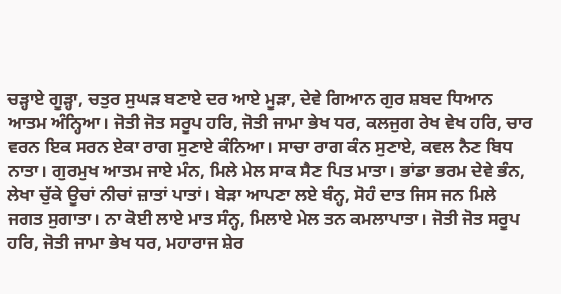ਚੜ੍ਹਾਏ ਗੂੜ੍ਹਾ, ਚਤੁਰ ਸੁਘੜ ਬਣਾਏ ਦਰ ਆਏ ਮੂੜਾ, ਦੇਵੇ ਗਿਆਨ ਗੁਰ ਸ਼ਬਦ ਧਿਆਨ ਆਤਮ ਅੰਨ੍ਹਿਆ। ਜੋਤੀ ਜੋਤ ਸਰੂਪ ਹਰਿ, ਜੋਤੀ ਜਾਮਾ ਭੇਖ ਧਰ, ਕਲਜੁਗ ਰੇਖ ਵੇਖ ਹਰਿ, ਚਾਰ ਵਰਨ ਇਕ ਸਰਨ ਏਕਾ ਰਾਗ ਸੁਣਾਏ ਕੰਨਿਆ। ਸਾਚਾ ਰਾਗ ਕੰਨ ਸੁਣਾਏ, ਕਵਲ ਨੈਣ ਬਿਧ ਨਾਤਾ। ਗੁਰਮੁਖ ਆਤਮ ਜਾਏ ਮੰਨ, ਮਿਲੇ ਮੇਲ ਸਾਕ ਸੈਣ ਪਿਤ ਮਾਤਾ। ਭਾਂਡਾ ਭਰਮ ਦੇਵੇ ਭੰਨ, ਲੇਖਾ ਚੁੱਕੇ ਊਚਾਂ ਨੀਚਾਂ ਜ਼ਾਤਾਂ ਪਾਤਾਂ। ਬੇੜਾ ਆਪਣਾ ਲਏ ਬੰਨ੍ਹ, ਸੋਹੰ ਦਾਤ ਜਿਸ ਜਨ ਮਿਲੇ ਜਗਤ ਸੁਗਾਤਾ। ਨਾ ਕੋਈ ਲਾਏ ਮਾਤ ਸੰਨ੍ਹ, ਮਿਲਾਏ ਮੇਲ ਤਨ ਕਮਲਾਪਾਤਾ। ਜੋਤੀ ਜੋਤ ਸਰੂਪ ਹਰਿ, ਜੋਤੀ ਜਾਮਾ ਭੇਖ ਧਰ, ਮਹਾਰਾਜ ਸ਼ੇਰ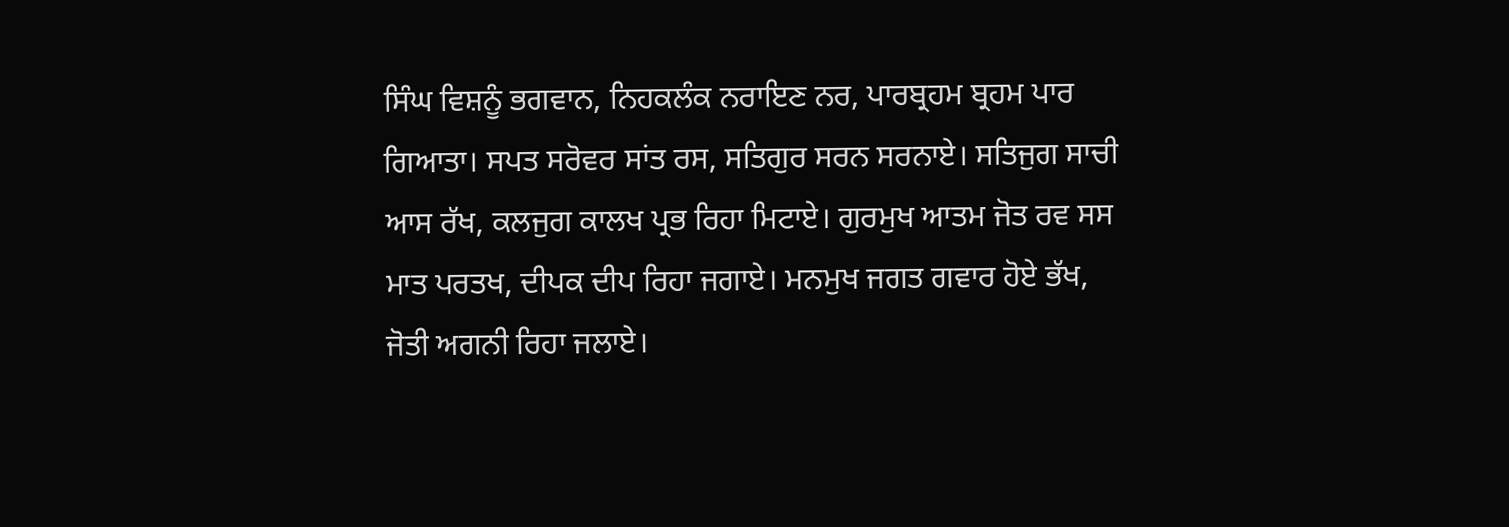ਸਿੰਘ ਵਿਸ਼ਨੂੰ ਭਗਵਾਨ, ਨਿਹਕਲੰਕ ਨਰਾਇਣ ਨਰ, ਪਾਰਬ੍ਰਹਮ ਬ੍ਰਹਮ ਪਾਰ ਗਿਆਤਾ। ਸਪਤ ਸਰੋਵਰ ਸਾਂਤ ਰਸ, ਸਤਿਗੁਰ ਸਰਨ ਸਰਨਾਏ। ਸਤਿਜੁਗ ਸਾਚੀ ਆਸ ਰੱਖ, ਕਲਜੁਗ ਕਾਲਖ ਪ੍ਰਭ ਰਿਹਾ ਮਿਟਾਏ। ਗੁਰਮੁਖ ਆਤਮ ਜੋਤ ਰਵ ਸਸ ਮਾਤ ਪਰਤਖ, ਦੀਪਕ ਦੀਪ ਰਿਹਾ ਜਗਾਏ। ਮਨਮੁਖ ਜਗਤ ਗਵਾਰ ਹੋਏ ਭੱਖ, ਜੋਤੀ ਅਗਨੀ ਰਿਹਾ ਜਲਾਏ।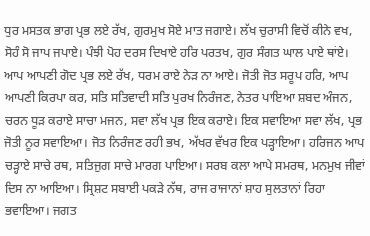ਧੁਰ ਮਸਤਕ ਭਾਗ ਪ੍ਰਭ ਲਏ ਰੱਖ, ਗੁਰਮੁਖ ਸੋਏ ਮਾਤ ਜਗਾਏ। ਲੱਖ ਚੁਰਾਸੀ ਵਿਚੋਂ ਕੀਨੇ ਵਖ, ਸੋਹੰ ਸੋ ਜਾਪ ਜਪਾਏ। ਪੰਝੀ ਪੋਹ ਦਰਸ ਦਿਖਾਏ ਹਰਿ ਪਰਤਖ, ਗੁਰ ਸੰਗਤ ਘਾਲ ਪਾਏ ਥਾਂਏ। ਆਪ ਆਪਣੀ ਗੋਦ ਪ੍ਰਭ ਲਏ ਰੱਖ, ਧਰਮ ਰਾਏ ਨੇੜ ਨਾ ਆਏ। ਜੋਤੀ ਜੋਤ ਸਰੂਪ ਹਰਿ, ਆਪ ਆਪਣੀ ਕਿਰਪਾ ਕਰ, ਸਤਿ ਸਤਿਵਾਦੀ ਸਤਿ ਪੁਰਖ ਨਿਰੰਜਣ, ਨੇਤਰ ਪਾਇਆ ਸ਼ਬਦ ਅੰਜਨ, ਚਰਨ ਧੂੜ ਕਰਾਏ ਸਾਚਾ ਮਜਨ, ਸਵਾ ਲੱਖ ਪ੍ਰਭ ਇਕ ਕਰਾਏ। ਇਕ ਸਵਾਇਆ ਸਵਾ ਲੱਖ, ਪ੍ਰਭ ਜੋਤੀ ਨੂਰ ਸਵਾਇਆ। ਜੋਤ ਨਿਰੰਜਣ ਰਹੀ ਭਖ, ਅੱਖਰ ਵੱਖਰ ਇਕ ਪੜ੍ਹਾਇਆ। ਹਰਿਜਨ ਆਪ ਚੜ੍ਹਾਏ ਸਾਚੇ ਰਥ, ਸਤਿਜੁਗ ਸਾਚੇ ਮਾਰਗ ਪਾਇਆ। ਸਰਬ ਕਲਾ ਆਪੇ ਸਮਰਥ, ਮਨਮੁਖ ਜੀਵਾਂ ਦਿਸ ਨਾ ਆਇਆ। ਸ੍ਰਿਸ਼ਟ ਸਬਾਈ ਪਕੜੇ ਨੱਥ, ਰਾਜ ਰਾਜਾਨਾਂ ਸ਼ਾਹ ਸੁਲਤਾਨਾਂ ਰਿਹਾ ਭਵਾਇਆ। ਜਗਤ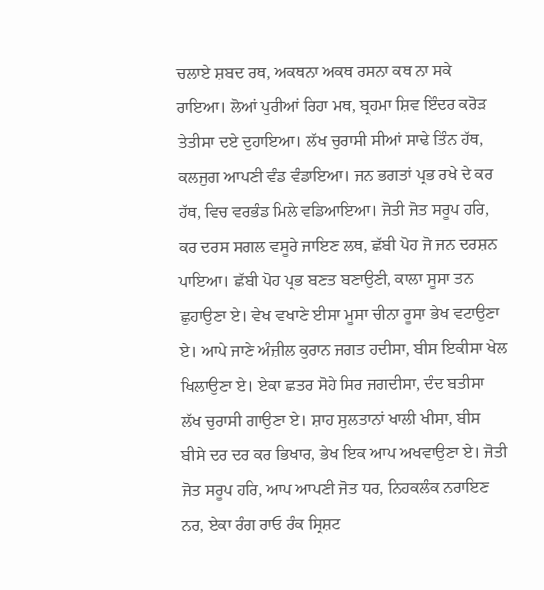ਚਲਾਏ ਸ਼ਬਦ ਰਥ, ਅਕਥਨਾ ਅਕਥ ਰਸਨਾ ਕਥ ਨਾ ਸਕੇ ਰਾਇਆ। ਲੋਆਂ ਪੁਰੀਆਂ ਰਿਹਾ ਮਥ, ਬ੍ਰਹਮਾ ਸ਼ਿਵ ਇੰਦਰ ਕਰੋੜ ਤੇਤੀਸਾ ਦਏ ਦੁਹਾਇਆ। ਲੱਖ ਚੁਰਾਸੀ ਸੀਆਂ ਸਾਢੇ ਤਿੰਨ ਹੱਥ, ਕਲਜੁਗ ਆਪਣੀ ਵੰਡ ਵੰਡਾਇਆ। ਜਨ ਭਗਤਾਂ ਪ੍ਰਭ ਰਖੇ ਦੇ ਕਰ ਹੱਥ, ਵਿਚ ਵਰਭੰਡ ਮਿਲੇ ਵਡਿਆਇਆ। ਜੋਤੀ ਜੋਤ ਸਰੂਪ ਹਰਿ, ਕਰ ਦਰਸ ਸਗਲ ਵਸੂਰੇ ਜਾਇਣ ਲਥ, ਛੱਬੀ ਪੋਹ ਜੋ ਜਨ ਦਰਸ਼ਨ ਪਾਇਆ। ਛੱਬੀ ਪੋਹ ਪ੍ਰਭ ਬਣਤ ਬਣਾਉਣੀ, ਕਾਲਾ ਸੂਸਾ ਤਨ ਛੁਹਾਉਣਾ ਏ। ਵੇਖ ਵਖਾਣੇ ਈਸਾ ਮੂਸਾ ਚੀਨਾ ਰੂਸਾ ਭੇਖ ਵਟਾਉਣਾ ਏ। ਆਪੇ ਜਾਣੇ ਅੰਜ਼ੀਲ ਕੁਰਾਨ ਜਗਤ ਹਦੀਸਾ, ਬੀਸ ਇਕੀਸਾ ਖੇਲ ਖਿਲਾਉਣਾ ਏ। ਏਕਾ ਛਤਰ ਸੋਹੇ ਸਿਰ ਜਗਦੀਸਾ, ਦੰਦ ਬਤੀਸਾ ਲੱਖ ਚੁਰਾਸੀ ਗਾਉਣਾ ਏ। ਸ਼ਾਹ ਸੁਲਤਾਨਾਂ ਖਾਲੀ ਖੀਸਾ, ਬੀਸ ਬੀਸੇ ਦਰ ਦਰ ਕਰ ਭਿਖਾਰ, ਭੇਖ ਇਕ ਆਪ ਅਖਵਾਉਣਾ ਏ। ਜੋਤੀ ਜੋਤ ਸਰੂਪ ਹਰਿ, ਆਪ ਆਪਣੀ ਜੋਤ ਧਰ, ਨਿਹਕਲੰਕ ਨਰਾਇਣ ਨਰ, ਏਕਾ ਰੰਗ ਰਾਓ ਰੰਕ ਸ੍ਰਿਸ਼ਟ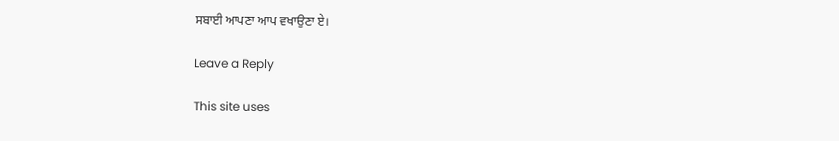ਸਬਾਈ ਆਪਣਾ ਆਪ ਵਖਾਉਣਾ ਏ।

Leave a Reply

This site uses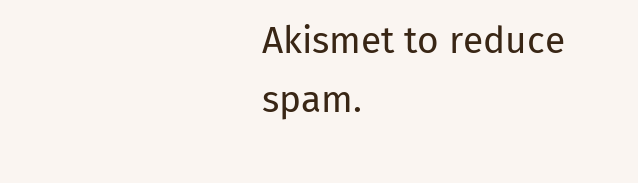Akismet to reduce spam.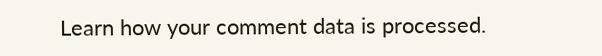Learn how your comment data is processed.